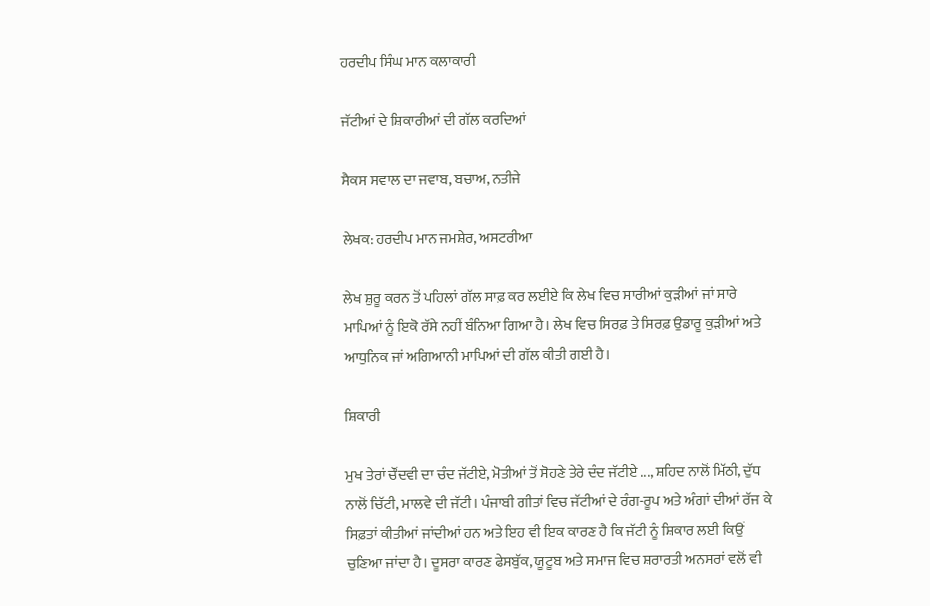ਹਰਦੀਪ ਸਿੰਘ ਮਾਨ ਕਲਾਕਾਰੀ

ਜੱਟੀਆਂ ਦੇ ਸ਼ਿਕਾਰੀਆਂ ਦੀ ਗੱਲ ਕਰਦਿਆਂ

ਸੈਕਸ ਸਵਾਲ ਦਾ ਜਵਾਬ, ਬਚਾਅ, ਨਤੀਜੇ

ਲੇਖਕ: ਹਰਦੀਪ ਮਾਨ ਜਮਸ਼ੇਰ, ਅਸਟਰੀਆ

ਲੇਖ ਸ਼ੁਰੂ ਕਰਨ ਤੋਂ ਪਹਿਲਾਂ ਗੱਲ ਸਾਫ਼ ਕਰ ਲਈਏ ਕਿ ਲੇਖ ਵਿਚ ਸਾਰੀਆਂ ਕੁੜੀਆਂ ਜਾਂ ਸਾਰੇ ਮਾਪਿਆਂ ਨੂੰ ਇਕੋ ਰੱਸੇ ਨਹੀਂ ਬੰਨਿਆ ਗਿਆ ਹੈ। ਲੇਖ ਵਿਚ ਸਿਰਫ਼ ਤੇ ਸਿਰਫ਼ ਉਡਾਰੂ ਕੁੜੀਆਂ ਅਤੇ ਆਧੁਨਿਕ ਜਾਂ ਅਗਿਆਨੀ ਮਾਪਿਆਂ ਦੀ ਗੱਲ ਕੀਤੀ ਗਈ ਹੈ।

ਸ਼ਿਕਾਰੀ

ਮੁਖ ਤੇਰਾਂ ਚੌਂਦਵੀ ਦਾ ਚੰਦ ਜੱਟੀਏ, ਮੋਤੀਆਂ ਤੋਂ ਸੋਹਣੇ ਤੇਰੇ ਦੰਦ ਜੱਟੀਏ ..., ਸ਼ਹਿਦ ਨਾਲੋਂ ਮਿੱਠੀ, ਦੁੱਧ ਨਾਲੋਂ ਚਿੱਟੀ, ਮਾਲਵੇ ਦੀ ਜੱਟੀ। ਪੰਜਾਬੀ ਗੀਤਾਂ ਵਿਚ ਜੱਟੀਆਂ ਦੇ ਰੰਗ-ਰੂਪ ਅਤੇ ਅੰਗਾਂ ਦੀਆਂ ਰੱਜ ਕੇ ਸਿਫ਼ਤਾਂ ਕੀਤੀਆਂ ਜਾਂਦੀਆਂ ਹਨ ਅਤੇ ਇਹ ਵੀ ਇਕ ਕਾਰਣ ਹੈ ਕਿ ਜੱਟੀ ਨੂੰ ਸ਼ਿਕਾਰ ਲਈ ਕਿਉਂ ਚੁਣਿਆ ਜਾਂਦਾ ਹੈ। ਦੂਸਰਾ ਕਾਰਣ ਫੇਸਬੁੱਕ, ਯੂਟੂਬ ਅਤੇ ਸਮਾਜ ਵਿਚ ਸ਼ਰਾਰਤੀ ਅਨਸਰਾਂ ਵਲੋਂ ਵੀ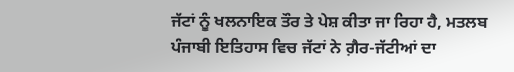ਜੱਟਾਂ ਨੂੰ ਖਲਨਾਇਕ ਤੌਰ ਤੇ ਪੇਸ਼ ਕੀਤਾ ਜਾ ਰਿਹਾ ਹੈ, ਮਤਲਬ ਪੰਜਾਬੀ ਇਤਿਹਾਸ ਵਿਚ ਜੱਟਾਂ ਨੇ ਗ਼ੈਰ-ਜੱਟੀਆਂ ਦਾ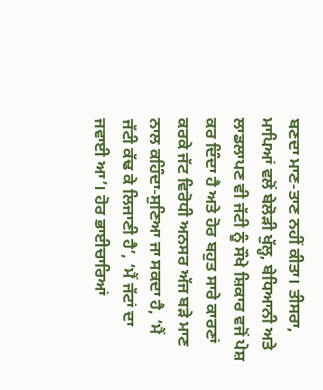ਬਣਦਾ ਮਾਣ-ਤਾਣ ਨਹੀਂ ਕੀਤਾ। ਤੀਸਰਾ, ਮਾਪਿਆਂ ਵਲੋਂ ਬੇਲੋੜੀ ਖੁੱਲ੍ਹ, ਬੇਧਿਆਨੀ ਅਤੇ ਲਾਡਲਾਪਣ ਵੀ ਜੱਟੀ ਨੂੰ ਸੌਖੇ ਸ਼ਿਕਾਰ ਵਜੋਂ ਪੇਸ਼ ਕਰ ਦਿੰਦਾ ਹੈ ਅਤੇ ਹੋਰ ਬਹੁਤ ਸਾਰੇ ਕਾਰਣਾਂ ਕਰਕੇ ਜੱਟ ਵਿਰੋਧੀ ਅਨਸਰ ਅੱਜ ਬੜੇ ਮਾਣ ਨਾਲ ਕਹਿੰਦਾ-ਸੁਣਿਆ ਜਾ ਸਕਦਾ ਹੈ, ‘ਮੈਂ ਜੱਟੀ ਕੱਢ ਕੇ ਲਿਜਾਣੀ ਹੈ’, ‘ਮੈਂ ਜੱਟਾਂ ਦਾ ਜਵਾਈ ਆ’। ਹੋਰ ਭਾਈਚਾਰਿਆਂ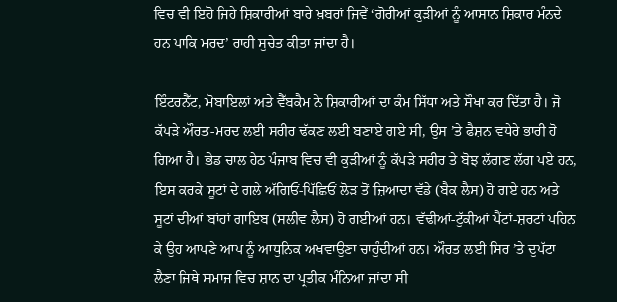ਵਿਚ ਵੀ ਇਹੋ ਜਿਹੇ ਸ਼ਿਕਾਰੀਆਂ ਬਾਰੇ ਖ਼ਬਰਾਂ ਜਿਵੇਂ ‘ਗੋਰੀਆਂ ਕੁੜੀਆਂ ਨੂੰ ਆਸਾਨ ਸ਼ਿਕਾਰ ਮੰਨਦੇ ਹਨ ਪਾਕਿ ਮਰਦ’ ਰਾਹੀ ਸੁਚੇਤ ਕੀਤਾ ਜਾਂਦਾ ਹੈ।

ਇੰਟਰਨੈੱਟ, ਮੋਬਾਇਲਾਂ ਅਤੇ ਵੈੱਬਕੈਮ ਨੇ ਸ਼ਿਕਾਰੀਆਂ ਦਾ ਕੰਮ ਸਿੱਧਾ ਅਤੇ ਸੌਖਾ ਕਰ ਦਿੱਤਾ ਹੈ। ਜੋ ਕੱਪੜੇ ਔਰਤ-ਮਰਦ ਲਈ ਸਰੀਰ ਢੱਕਣ ਲਈ ਬਣਾਏ ਗਏ ਸੀ, ਉਸ ’ਤੇ ਫੈਸ਼ਨ ਵਧੇਰੇ ਭਾਰੀ ਹੋ ਗਿਆ ਹੈ। ਭੇਡ ਚਾਲ ਹੇਠ ਪੰਜਾਬ ਵਿਚ ਵੀ ਕੁੜੀਆਂ ਨੂੰ ਕੱਪੜੇ ਸਰੀਰ ਤੇ ਬੋਝ ਲੱਗਣ ਲੱਗ ਪਏ ਹਨ, ਇਸ ਕਰਕੇ ਸੂਟਾਂ ਦੇ ਗਲੇ ਅੱਗਿਓਂ-ਪਿੱਛਿਓਂ ਲੋੜ ਤੋਂ ਜ਼ਿਆਦਾ ਵੱਡੇ (ਬੈਕ ਲੈਸ) ਹੋ ਗਏ ਹਨ ਅਤੇ ਸੂਟਾਂ ਦੀਆਂ ਬਾਂਹਾਂ ਗਾਇਬ (ਸਲੀਵ ਲੈਸ) ਹੋ ਗਈਆਂ ਹਨ। ਵੱਢੀਆਂ-ਟੁੱਕੀਆਂ ਪੈਂਟਾਂ-ਸ਼ਰਟਾਂ ਪਹਿਨ ਕੇ ਉਹ ਆਪਣੇ ਆਪ ਨੂੰ ਆਧੁਨਿਕ ਅਖਵਾਉਣਾ ਚਾਹੁੰਦੀਆਂ ਹਨ। ਔਰਤ ਲਈ ਸਿਰ ’ਤੇ ਦੁਪੱਟਾ ਲੈਣਾ ਜਿਥੇ ਸਮਾਜ ਵਿਚ ਸ਼ਾਨ ਦਾ ਪ੍ਰਤੀਕ ਮੰਨਿਆ ਜਾਂਦਾ ਸੀ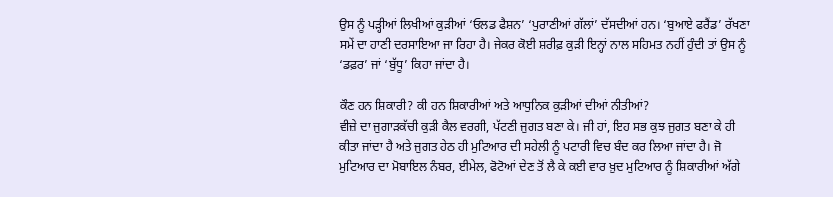ਉਸ ਨੂੰ ਪੜ੍ਹੀਆਂ ਲਿਖੀਆਂ ਕੁੜੀਆਂ ‘ਓਲਡ ਫੈਸ਼ਨ’ ‘ਪੁਰਾਣੀਆਂ ਗੱਲਾਂ’ ਦੱਸਦੀਆਂ ਹਨ। ‘ਬੁਆਏ ਫਰੈਂਡ’ ਰੱਖਣਾ ਸਮੇਂ ਦਾ ਹਾਣੀ ਦਰਸਾਇਆ ਜਾ ਰਿਹਾ ਹੈ। ਜੇਕਰ ਕੋਈ ਸ਼ਰੀਫ਼ ਕੁੜੀ ਇਨ੍ਹਾਂ ਨਾਲ ਸਹਿਮਤ ਨਹੀਂ ਹੁੰਦੀ ਤਾਂ ਉਸ ਨੂੰ ‘ਡਫ਼ਰ’ ਜਾਂ ‘ਬੁੱਧੂ’ ਕਿਹਾ ਜਾਂਦਾ ਹੈ।

ਕੌਣ ਹਨ ਸ਼ਿਕਾਰੀ? ਕੀ ਹਨ ਸ਼ਿਕਾਰੀਆਂ ਅਤੇ ਆਧੁਨਿਕ ਕੁੜੀਆਂ ਦੀਆਂ ਨੀਤੀਆਂ?
ਵੀਜ਼ੇ ਦਾ ਜੁਗਾੜਕੱਚੀ ਕੁੜੀ ਕੈਲ ਵਰਗੀ, ਪੱਟਣੀ ਜੁਗਤ ਬਣਾ ਕੇ। ਜੀ ਹਾਂ, ਇਹ ਸਭ ਕੁਝ ਜੁਗਤ ਬਣਾ ਕੇ ਹੀ ਕੀਤਾ ਜਾਂਦਾ ਹੈ ਅਤੇ ਜੁਗਤ ਹੇਠ ਹੀ ਮੁਟਿਆਰ ਦੀ ਸਹੇਲੀ ਨੂੰ ਪਟਾਰੀ ਵਿਚ ਬੰਦ ਕਰ ਲਿਆ ਜਾਂਦਾ ਹੈ। ਜੋ ਮੁਟਿਆਰ ਦਾ ਮੋਬਾਇਲ ਨੰਬਰ, ਈਮੇਲ, ਫੋਟੋਆਂ ਦੇਣ ਤੋਂ ਲੈ ਕੇ ਕਈ ਵਾਰ ਖ਼ੁਦ ਮੁਟਿਆਰ ਨੂੰ ਸ਼ਿਕਾਰੀਆਂ ਅੱਗੇ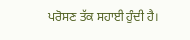ਪਰੋਸਣ ਤੱਕ ਸਹਾਈ ਹੁੰਦੀ ਹੈ।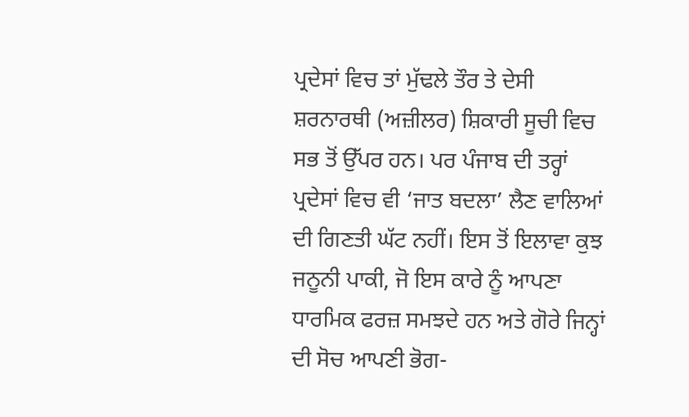ਪ੍ਰਦੇਸਾਂ ਵਿਚ ਤਾਂ ਮੁੱਢਲੇ ਤੌਰ ਤੇ ਦੇਸੀ ਸ਼ਰਨਾਰਥੀ (ਅਜ਼ੀਲਰ) ਸ਼ਿਕਾਰੀ ਸੂਚੀ ਵਿਚ ਸਭ ਤੋਂ ਉੱਪਰ ਹਨ। ਪਰ ਪੰਜਾਬ ਦੀ ਤਰ੍ਹਾਂ ਪ੍ਰਦੇਸਾਂ ਵਿਚ ਵੀ ‘ਜਾਤ ਬਦਲਾ’ ਲੈਣ ਵਾਲਿਆਂ ਦੀ ਗਿਣਤੀ ਘੱਟ ਨਹੀਂ। ਇਸ ਤੋਂ ਇਲਾਵਾ ਕੁਝ ਜਨੂਨੀ ਪਾਕੀ, ਜੋ ਇਸ ਕਾਰੇ ਨੂੰ ਆਪਣਾ ਧਾਰਮਿਕ ਫਰਜ਼ ਸਮਝਦੇ ਹਨ ਅਤੇ ਗੋਰੇ ਜਿਨ੍ਹਾਂ ਦੀ ਸੋਚ ਆਪਣੀ ਭੋਗ-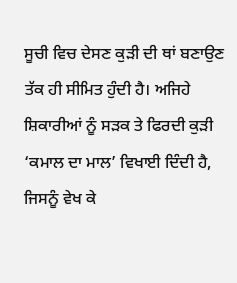ਸੂਚੀ ਵਿਚ ਦੇਸਣ ਕੁੜੀ ਦੀ ਥਾਂ ਬਣਾਉਣ ਤੱਕ ਹੀ ਸੀਮਿਤ ਹੁੰਦੀ ਹੈ। ਅਜਿਹੇ ਸ਼ਿਕਾਰੀਆਂ ਨੂੰ ਸੜਕ ਤੇ ਫਿਰਦੀ ਕੁੜੀ ‘ਕਮਾਲ ਦਾ ਮਾਲ’ ਵਿਖਾਈ ਦਿੰਦੀ ਹੈ, ਜਿਸਨੂੰ ਵੇਖ ਕੇ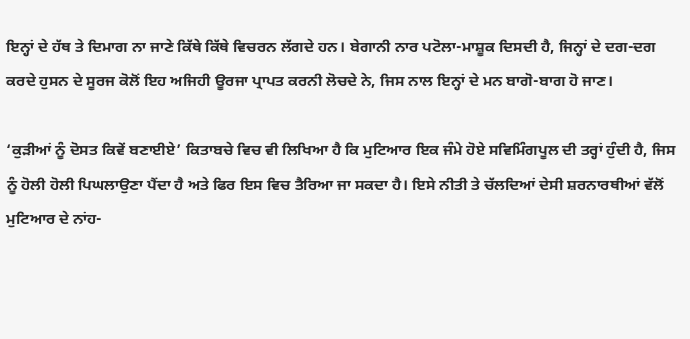ਇਨ੍ਹਾਂ ਦੇ ਹੱਥ ਤੇ ਦਿਮਾਗ ਨਾ ਜਾਣੇ ਕਿੱਥੇ ਕਿੱਥੇ ਵਿਚਰਨ ਲੱਗਦੇ ਹਨ। ਬੇਗਾਨੀ ਨਾਰ ਪਟੋਲਾ-ਮਾਸ਼ੂਕ ਦਿਸਦੀ ਹੈ, ਜਿਨ੍ਹਾਂ ਦੇ ਦਗ-ਦਗ ਕਰਦੇ ਹੁਸਨ ਦੇ ਸੂਰਜ ਕੋਲੋਂ ਇਹ ਅਜਿਹੀ ਊਰਜਾ ਪ੍ਰਾਪਤ ਕਰਨੀ ਲੋਚਦੇ ਨੇ, ਜਿਸ ਨਾਲ ਇਨ੍ਹਾਂ ਦੇ ਮਨ ਬਾਗੋ-ਬਾਗ ਹੋ ਜਾਣ।

‘ਕੁੜੀਆਂ ਨੂੰ ਦੋਸਤ ਕਿਵੇਂ ਬਣਾਈਏ’ ਕਿਤਾਬਚੇ ਵਿਚ ਵੀ ਲਿਖਿਆ ਹੈ ਕਿ ਮੁਟਿਆਰ ਇਕ ਜੰਮੇ ਹੋਏ ਸਵਿਮਿੰਗਪੂਲ ਦੀ ਤਰ੍ਹਾਂ ਹੁੰਦੀ ਹੈ, ਜਿਸ ਨੂੰ ਹੋਲੀ ਹੋਲੀ ਪਿਘਲਾਉਣਾ ਪੈਂਦਾ ਹੈ ਅਤੇ ਫਿਰ ਇਸ ਵਿਚ ਤੈਰਿਆ ਜਾ ਸਕਦਾ ਹੈ। ਇਸੇ ਨੀਤੀ ਤੇ ਚੱਲਦਿਆਂ ਦੇਸੀ ਸ਼ਰਨਾਰਥੀਆਂ ਵੱਲੋਂ ਮੁਟਿਆਰ ਦੇ ਨਾਂਹ-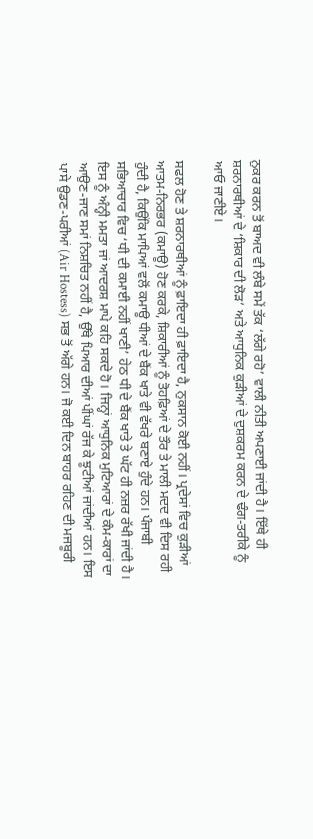ਨੁਕਰ ਕਰਨ ਤੋਂ ਬਾਅਦ ਵੀ ਲੰਬੇ ਸਮੇਂ ਤੱਕ ‘ਲੱਗੇ ਰਹੋ’ ਵਾਲੀ ਨੀਤੀ ਅਪਣਾਈ ਜਾਂਦੀ ਹੈ। ਇੱਥੇ ਹੀ ਸ਼ਰਨਾਰਥੀਆਂ ਦੇ ‘ਸ਼ਿਕਾਰ ਦੀ ਲੋੜ’ ਅਤੇ ਆਧੁਨਿਕ ਕੁੜੀਆਂ ਦੇ ਦੁਸ਼ਕਰਮ ਕਰਨ ਦੇ ਢੰਗ-ਤਰੀਕੇ ਨੂੰ ਆਓ ਜਾਣੀਏ।

ਸਫਲ ਹੋਣ ਤੇ ਸ਼ਰਨਾਰਥੀਆਂ ਨੂੰ ਫ਼ਾਇਦਾ ਹੀ ਫ਼ਾਇਦਾ ਹੈ, ਨੁਕਸਾਨ ਕੋਈ ਨਹੀਂ। ਪ੍ਰਦੇਸਾਂ ਵਿਚ ਕੁੜੀਆਂ ਆਤਮ-ਨਿਰਭਰ (ਕਮਾਊ) ਹੋਣ ਕਰਕੇ, ਸ਼ਿਕਾਰੀਆਂ ਨੂੰ ਤੋਹਫ਼ਿਆਂ ਦੇ ਤੌਰ ਤੇ ਮਾਲੀ ਮਦਦ ਵੀ ਦਿਸ ਰਹੀ ਹੁੰਦੀ ਹੈ, ਕਿਉਂਕਿ ਮਾਪਿਆਂ ਵਲੋਂ ਕਮਾਊ ਧੀਆਂ ਦੇ ਬੈਂਕ ਖਾਤੇ ਵੀ ਵੱਖਰੇ ਬਣਾਏ ਹੁੰਦੇ ਹਨ। ਪੰਜਾਬੀ ਸਭਿਆਚਾਰ ਵਿਚ ‘ਧੀ ਦੀ ਕਮਾਈ ਨਹੀਂ ਖਾਣੀ’ ਹੇਠ ਧੀ ਦੇ ਬੈਂਕ ਖਾਤੇ ਤੇ ਘੱਟ ਹੀ ਨਜ਼ਰ ਰੱਖੀ ਜਾਂਦੀ ਹੈ। ਇਸ ਨੂੰ ਅੰਨ੍ਹੀ ਮਮਤਾ ਜਾਂ ਆਦਰਸ਼ ਮਾਪੇ ਕਹਿ ਸਕਦੇ ਹੋ। ਜਿਨ੍ਹਾਂ ਆਧੁਨਿਕ ਮੁਟਿਆਰਾਂ ਦੇ ਕੰਮ-ਕਾਰਾਂ ਦਾ ਆਉਣ-ਜਾਣ ਸਮਾਂ ਨਿਸ਼ਚਿਤ ਨਹੀਂ ਹੈ, ਉੱਥੇ ਪਿਆਰ ਦੀਆਂ ਪੀਂਘਾਂ ਰੱਜ ਕੇ ਝੂਟੀਆਂ ਜਾਂਦੀਆਂ ਹਨ। ਇਸ ਪਾਸੇ ਉਡਣ-ਪਰੀਆਂ (Air Hostess) ਸਭ ਤੋਂ ਅੱਗੇ ਹਨ। ਜੋ ਕਈ ਦਿਨ ਬਾਹਰ ਰਹਿਣ ਦੀ ਮਜਬੂਰੀ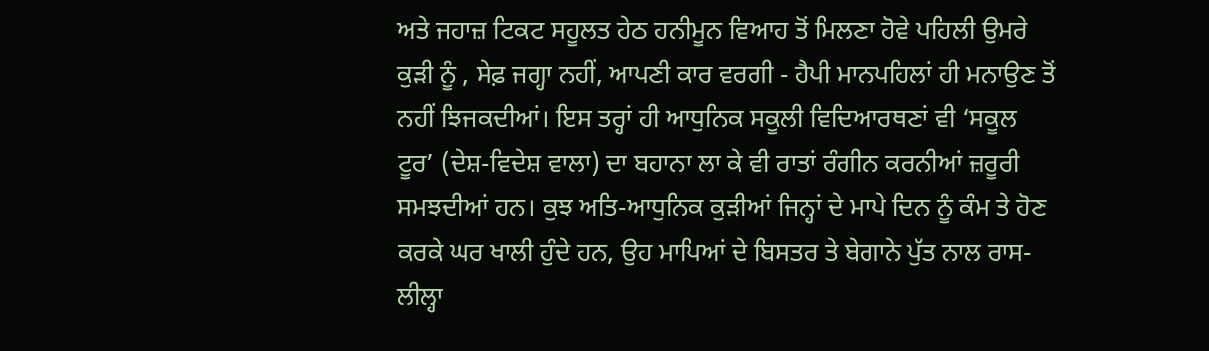ਅਤੇ ਜਹਾਜ਼ ਟਿਕਟ ਸਹੂਲਤ ਹੇਠ ਹਨੀਮੂਨ ਵਿਆਹ ਤੋਂ ਮਿਲਣਾ ਹੋਵੇ ਪਹਿਲੀ ਉਮਰੇ ਕੁੜੀ ਨੂੰ , ਸੇਫ਼ ਜਗ੍ਹਾ ਨਹੀਂ, ਆਪਣੀ ਕਾਰ ਵਰਗੀ - ਹੈਪੀ ਮਾਨਪਹਿਲਾਂ ਹੀ ਮਨਾਉਣ ਤੋਂ ਨਹੀਂ ਝਿਜਕਦੀਆਂ। ਇਸ ਤਰ੍ਹਾਂ ਹੀ ਆਧੁਨਿਕ ਸਕੂਲੀ ਵਿਦਿਆਰਥਣਾਂ ਵੀ ‘ਸਕੂਲ ਟੂਰ’ (ਦੇਸ਼-ਵਿਦੇਸ਼ ਵਾਲਾ) ਦਾ ਬਹਾਨਾ ਲਾ ਕੇ ਵੀ ਰਾਤਾਂ ਰੰਗੀਨ ਕਰਨੀਆਂ ਜ਼ਰੂਰੀ ਸਮਝਦੀਆਂ ਹਨ। ਕੁਝ ਅਤਿ-ਆਧੁਨਿਕ ਕੁੜੀਆਂ ਜਿਨ੍ਹਾਂ ਦੇ ਮਾਪੇ ਦਿਨ ਨੂੰ ਕੰਮ ਤੇ ਹੋਣ ਕਰਕੇ ਘਰ ਖਾਲੀ ਹੁੰਦੇ ਹਨ, ਉਹ ਮਾਪਿਆਂ ਦੇ ਬਿਸਤਰ ਤੇ ਬੇਗਾਨੇ ਪੁੱਤ ਨਾਲ ਰਾਸ-ਲੀਲ੍ਹਾ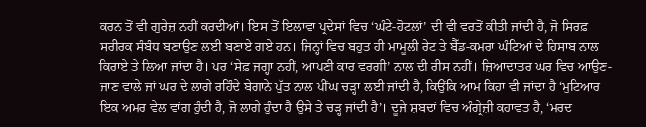ਕਰਨ ਤੋਂ ਵੀ ਗੁਰੇਜ਼ ਨਹੀਂ ਕਰਦੀਆਂ। ਇਸ ਤੋਂ ਇਲਾਵਾ ਪ੍ਰਦੇਸਾਂ ਵਿਚ ‘ਘੰਟੇ-ਹੋਟਲਾਂ’ ਦੀ ਵੀ ਵਰਤੋਂ ਕੀਤੀ ਜਾਂਦੀ ਹੈ, ਜੋ ਸਿਰਫ਼ ਸਰੀਰਕ ਸੰਬੰਧ ਬਣਾਉਣ ਲਈ ਬਣਾਏ ਗਏ ਹਨ। ਜਿਨ੍ਹਾਂ ਵਿਚ ਬਹੁਤ ਹੀ ਮਾਮੂਲੀ ਰੇਟ ਤੇ ਬੈੱਡ-ਕਮਰਾ ਘੰਟਿਆਂ ਦੇ ਹਿਸਾਬ ਨਾਲ ਕਿਰਾਏ ਤੇ ਲਿਆ ਜਾਂਦਾ ਹੈ। ਪਰ ‘ਸੇਫ਼ ਜਗ੍ਹਾ ਨਹੀਂ, ਆਪਣੀ ਕਾਰ ਵਰਗੀ’ ਨਾਲ ਦੀ ਰੀਸ ਨਹੀਂ। ਜ਼ਿਆਦਾਤਰ ਘਰ ਵਿਚ ਆਉਣ-ਜਾਣ ਵਾਲੇ ਜਾਂ ਘਰ ਦੇ ਲਾਗੇ ਰਹਿੰਦੇ ਬੇਗਾਨੇ ਪੁੱਤ ਨਾਲ ਪੀਂਘ ਚੜ੍ਹਾ ਲਈ ਜਾਂਦੀ ਹੈ, ਕਿਉਂਕਿ ਆਮ ਕਿਹਾ ਵੀ ਜਾਂਦਾ ਹੈ ‘ਮੁਟਿਆਰ ਇਕ ਅਮਰ ਵੇਲ ਵਾਂਗ ਹੁੰਦੀ ਹੈ, ਜੋ ਲਾਗੇ ਹੁੰਦਾ ਹੈ ਉਸੇ ਤੇ ਚੜ੍ਹ ਜਾਂਦੀ ਹੈ’। ਦੂਜੇ ਸ਼ਬਦਾਂ ਵਿਚ ਅੰਗ੍ਰੇਜ਼ੀ ਕਹਾਵਤ ਹੈ, ‘ਮਰਦ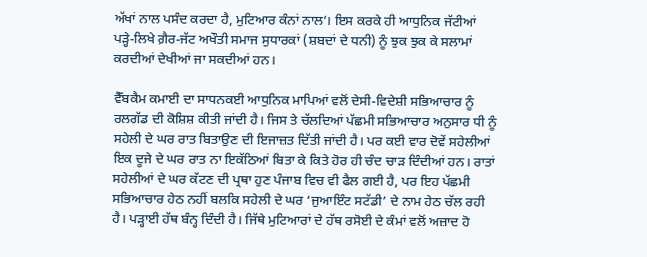ਅੱਖਾਂ ਨਾਲ ਪਸੰਦ ਕਰਦਾ ਹੈ, ਮੁਟਿਆਰ ਕੰਨਾਂ ਨਾਲ’। ਇਸ ਕਰਕੇ ਹੀ ਆਧੁਨਿਕ ਜੱਟੀਆਂ ਪੜ੍ਹੇ-ਲਿਖੇ ਗ਼ੈਰ-ਜੱਟ ਅਖੌਤੀ ਸਮਾਜ ਸੁਧਾਰਕਾਂ (ਸ਼ਬਦਾਂ ਦੇ ਧਨੀ) ਨੂੰ ਝੁਕ ਝੁਕ ਕੇ ਸਲਾਮਾਂ ਕਰਦੀਆਂ ਦੇਖੀਆਂ ਜਾ ਸਕਦੀਆਂ ਹਨ।

ਵੈੱਬਕੈਮ ਕਮਾਈ ਦਾ ਸਾਧਨਕਈ ਆਧੁਨਿਕ ਮਾਪਿਆਂ ਵਲੋਂ ਦੇਸੀ-ਵਿਦੇਸ਼ੀ ਸਭਿਆਚਾਰ ਨੂੰ ਰਲਗੱਡ ਦੀ ਕੋਸ਼ਿਸ਼ ਕੀਤੀ ਜਾਂਦੀ ਹੈ। ਜਿਸ ਤੇ ਚੱਲਦਿਆਂ ਪੱਛਮੀ ਸਭਿਆਚਾਰ ਅਨੁਸਾਰ ਧੀ ਨੂੰ ਸਹੇਲੀ ਦੇ ਘਰ ਰਾਤ ਬਿਤਾਉਣ ਦੀ ਇਜਾਜ਼ਤ ਦਿੱਤੀ ਜਾਂਦੀ ਹੈ। ਪਰ ਕਈ ਵਾਰ ਦੋਵੇਂ ਸਹੇਲੀਆਂ ਇਕ ਦੂਜੇ ਦੇ ਘਰ ਰਾਤ ਨਾ ਇਕੱਠਿਆਂ ਬਿਤਾ ਕੇ ਕਿਤੇ ਹੋਰ ਹੀ ਚੰਦ ਚਾੜ ਦਿੰਦੀਆਂ ਹਨ। ਰਾਤਾਂ ਸਹੇਲੀਆਂ ਦੇ ਘਰ ਕੱਟਣ ਦੀ ਪ੍ਰਥਾ ਹੁਣ ਪੰਜਾਬ ਵਿਚ ਵੀ ਫੈਲ ਗਈ ਹੈ, ਪਰ ਇਹ ਪੱਛਮੀ ਸਭਿਆਚਾਰ ਹੇਠ ਨਹੀਂ ਬਲਕਿ ਸਹੇਲੀ ਦੇ ਘਰ ‘ਜੁਆਇੰਟ ਸਟੱਡੀ’ ਦੇ ਨਾਮ ਹੇਠ ਚੱਲ ਰਹੀ ਹੈ। ਪੜ੍ਹਾਈ ਹੱਥ ਬੰਨ੍ਹ ਦਿੰਦੀ ਹੈ। ਜਿੱਥੇ ਮੁਟਿਆਰਾਂ ਦੇ ਹੱਥ ਰਸੋਈ ਦੇ ਕੰਮਾਂ ਵਲੋਂ ਅਜ਼ਾਦ ਹੋ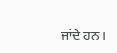ਜਾਂਦੇ ਹਨ।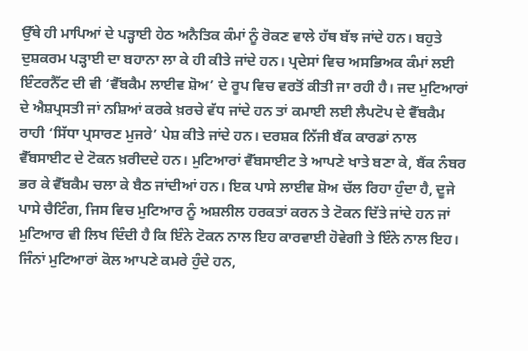ਉੱਥੇ ਹੀ ਮਾਪਿਆਂ ਦੇ ਪੜ੍ਹਾਈ ਹੇਠ ਅਨੈਤਿਕ ਕੰਮਾਂ ਨੂੰ ਰੋਕਣ ਵਾਲੇ ਹੱਥ ਬੱਝ ਜਾਂਦੇ ਹਨ। ਬਹੁਤੇ ਦੁਸ਼ਕਰਮ ਪੜ੍ਹਾਈ ਦਾ ਬਹਾਨਾ ਲਾ ਕੇ ਹੀ ਕੀਤੇ ਜਾਂਦੇ ਹਨ। ਪ੍ਰਦੇਸਾਂ ਵਿਚ ਅਸਭਿਅਕ ਕੰਮਾਂ ਲਈ ਇੰਟਰਨੈੱਟ ਦੀ ਵੀ ‘ਵੈੱਬਕੈਮ ਲਾਈਵ ਸ਼ੋਅ’ ਦੇ ਰੂਪ ਵਿਚ ਵਰਤੋਂ ਕੀਤੀ ਜਾ ਰਹੀ ਹੈ। ਜਦ ਮੁਟਿਆਰਾਂ ਦੇ ਐਸ਼ਪ੍ਰਸਤੀ ਜਾਂ ਨਸ਼ਿਆਂ ਕਰਕੇ ਖ਼ਰਚੇ ਵੱਧ ਜਾਂਦੇ ਹਨ ਤਾਂ ਕਮਾਈ ਲਈ ਲੈਪਟੋਪ ਦੇ ਵੈੱਬਕੈਮ ਰਾਹੀ ‘ਸਿੱਧਾ ਪ੍ਰਸਾਰਣ ਮੁਜਰੇ’ ਪੇਸ਼ ਕੀਤੇ ਜਾਂਦੇ ਹਨ। ਦਰਸ਼ਕ ਨਿੱਜੀ ਬੈਂਕ ਕਾਰਡਾਂ ਨਾਲ ਵੈੱਬਸਾਈਟ ਦੇ ਟੋਕਨ ਖ਼ਰੀਦਦੇ ਹਨ। ਮੁਟਿਆਰਾਂ ਵੈੱਬਸਾਈਟ ਤੇ ਆਪਣੇ ਖਾਤੇ ਬਣਾ ਕੇ, ਬੈਂਕ ਨੰਬਰ ਭਰ ਕੇ ਵੈੱਬਕੈਮ ਚਲਾ ਕੇ ਬੈਠ ਜਾਂਦੀਆਂ ਹਨ। ਇਕ ਪਾਸੇ ਲਾਈਵ ਸ਼ੋਅ ਚੱਲ ਰਿਹਾ ਹੁੰਦਾ ਹੈ, ਦੂਜੇ ਪਾਸੇ ਚੈਟਿੰਗ, ਜਿਸ ਵਿਚ ਮੁਟਿਆਰ ਨੂੰ ਅਸ਼ਲੀਲ ਹਰਕਤਾਂ ਕਰਨ ਤੇ ਟੋਕਨ ਦਿੱਤੇ ਜਾਂਦੇ ਹਨ ਜਾਂ ਮੁਟਿਆਰ ਵੀ ਲਿਖ ਦਿੰਦੀ ਹੈ ਕਿ ਇੰਨੇ ਟੋਕਨ ਨਾਲ ਇਹ ਕਾਰਵਾਈ ਹੋਵੇਗੀ ਤੇ ਇੰਨੇ ਨਾਲ ਇਹ। ਜਿੰਨਾਂ ਮੁਟਿਆਰਾਂ ਕੋਲ ਆਪਣੇ ਕਮਰੇ ਹੁੰਦੇ ਹਨ,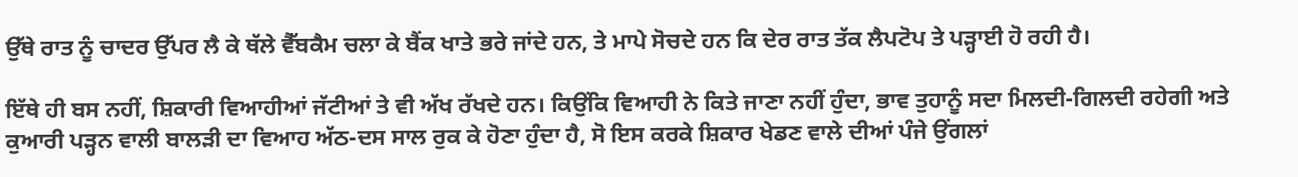ਉੱਥੇ ਰਾਤ ਨੂੰ ਚਾਦਰ ਉੱਪਰ ਲੈ ਕੇ ਥੱਲੇ ਵੈੱਬਕੈਮ ਚਲਾ ਕੇ ਬੈਂਕ ਖਾਤੇ ਭਰੇ ਜਾਂਦੇ ਹਨ, ਤੇ ਮਾਪੇ ਸੋਚਦੇ ਹਨ ਕਿ ਦੇਰ ਰਾਤ ਤੱਕ ਲੈਪਟੋਪ ਤੇ ਪੜ੍ਹਾਈ ਹੋ ਰਹੀ ਹੈ।

ਇੱਥੇ ਹੀ ਬਸ ਨਹੀਂ, ਸ਼ਿਕਾਰੀ ਵਿਆਹੀਆਂ ਜੱਟੀਆਂ ਤੇ ਵੀ ਅੱਖ ਰੱਖਦੇ ਹਨ। ਕਿਉਂਕਿ ਵਿਆਹੀ ਨੇ ਕਿਤੇ ਜਾਣਾ ਨਹੀਂ ਹੁੰਦਾ, ਭਾਵ ਤੁਹਾਨੂੰ ਸਦਾ ਮਿਲਦੀ-ਗਿਲਦੀ ਰਹੇਗੀ ਅਤੇ ਕੁਆਰੀ ਪੜ੍ਹਨ ਵਾਲੀ ਬਾਲੜੀ ਦਾ ਵਿਆਹ ਅੱਠ-ਦਸ ਸਾਲ ਰੁਕ ਕੇ ਹੋਣਾ ਹੁੰਦਾ ਹੈ, ਸੋ ਇਸ ਕਰਕੇ ਸ਼ਿਕਾਰ ਖੇਡਣ ਵਾਲੇ ਦੀਆਂ ਪੰਜੇ ਉਂਗਲਾਂ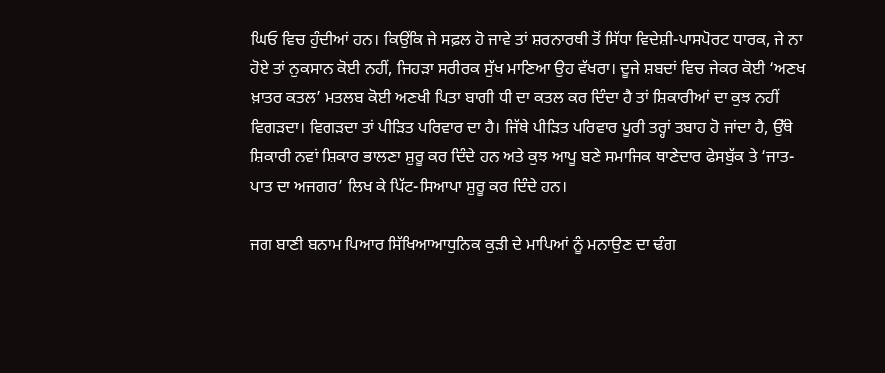ਘਿਓ ਵਿਚ ਹੁੰਦੀਆਂ ਹਨ। ਕਿਉਂਕਿ ਜੇ ਸਫ਼ਲ ਹੋ ਜਾਵੇ ਤਾਂ ਸ਼ਰਨਾਰਥੀ ਤੋਂ ਸਿੱਧਾ ਵਿਦੇਸ਼ੀ-ਪਾਸਪੋਰਟ ਧਾਰਕ, ਜੇ ਨਾ ਹੋਏ ਤਾਂ ਨੁਕਸਾਨ ਕੋਈ ਨਹੀਂ, ਜਿਹੜਾ ਸਰੀਰਕ ਸੁੱਖ ਮਾਣਿਆ ਉਹ ਵੱਖਰਾ। ਦੂਜੇ ਸ਼ਬਦਾਂ ਵਿਚ ਜੇਕਰ ਕੋਈ ‘ਅਣਖ ਖ਼ਾਤਰ ਕਤਲ’ ਮਤਲਬ ਕੋਈ ਅਣਖੀ ਪਿਤਾ ਬਾਗੀ ਧੀ ਦਾ ਕਤਲ ਕਰ ਦਿੰਦਾ ਹੈ ਤਾਂ ਸ਼ਿਕਾਰੀਆਂ ਦਾ ਕੁਝ ਨਹੀਂ ਵਿਗੜਦਾ। ਵਿਗੜਦਾ ਤਾਂ ਪੀੜਿਤ ਪਰਿਵਾਰ ਦਾ ਹੈ। ਜਿੱਥੇ ਪੀੜਿਤ ਪਰਿਵਾਰ ਪੂਰੀ ਤਰ੍ਹਾਂ ਤਬਾਹ ਹੋ ਜਾਂਦਾ ਹੈ, ਉੱਥੇ ਸ਼ਿਕਾਰੀ ਨਵਾਂ ਸ਼ਿਕਾਰ ਭਾਲਣਾ ਸ਼ੁਰੂ ਕਰ ਦਿੰਦੇ ਹਨ ਅਤੇ ਕੁਝ ਆਪੂ ਬਣੇ ਸਮਾਜਿਕ ਥਾਣੇਦਾਰ ਫੇਸਬੁੱਕ ਤੇ ‘ਜਾਤ-ਪਾਤ ਦਾ ਅਜਗਰ’ ਲਿਖ ਕੇ ਪਿੱਟ-ਸਿਆਪਾ ਸ਼ੁਰੂ ਕਰ ਦਿੰਦੇ ਹਨ।

ਜਗ ਬਾਣੀ ਬਨਾਮ ਪਿਆਰ ਸਿੱਖਿਆਆਧੁਨਿਕ ਕੁੜੀ ਦੇ ਮਾਪਿਆਂ ਨੂੰ ਮਨਾਉਣ ਦਾ ਢੰਗ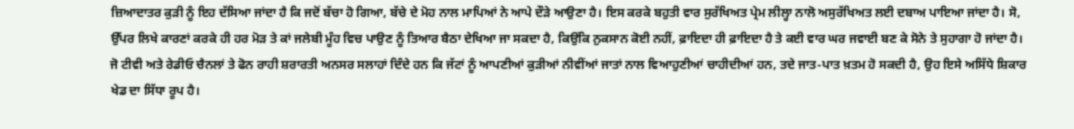ਜ਼ਿਆਦਾਤਰ ਕੁੜੀ ਨੂੰ ਇਹ ਦੱਸਿਆ ਜਾਂਦਾ ਹੈ ਕਿ ਜਦੋਂ ਬੱਚਾ ਹੋ ਗਿਆ, ਬੱਚੇ ਦੇ ਮੋਹ ਨਾਲ ਮਾਪਿਆਂ ਨੇ ਆਪੇ ਦੌੜੇ ਆਉਣਾ ਹੈ। ਇਸ ਕਰਕੇ ਬਹੁਤੀ ਵਾਰ ਸੁਰੱਖਿਅਤ ਪ੍ਰੇਮ ਲੀਲ੍ਹਾ ਨਾਲੋ ਅਸੁਰੱਖਿਅਤ ਲਈ ਦਬਾਅ ਪਾਇਆ ਜਾਂਦਾ ਹੈ। ਸੋ, ਉੱਪਰ ਲਿਖੇ ਕਾਰਣਾਂ ਕਰਕੇ ਹੀ ਹਰ ਮੋੜ ਤੇ ਕਾਂ ਜਲੇਬੀ ਮੂੰਹ ਵਿਚ ਪਾਉਣ ਨੂੰ ਤਿਆਰ ਬੈਠਾ ਦੇਖਿਆ ਜਾ ਸਕਦਾ ਹੈ, ਕਿਉਂਕਿ ਨੁਕਸਾਨ ਕੋਈ ਨਹੀਂ, ਫ਼ਾਇਦਾ ਹੀ ਫ਼ਾਇਦਾ ਹੈ ਤੇ ਕਈ ਵਾਰ ਘਰ ਜਵਾਈ ਬਣ ਕੇ ਸੋਨੇ ਤੇ ਸੁਹਾਗਾ ਹੋ ਜਾਂਦਾ ਹੈ। ਜੋ ਟੀਵੀ ਅਤੇ ਰੇਡੀਓ ਚੈਨਲਾਂ ਤੇ ਫੋਨ ਰਾਹੀ ਸ਼ਰਾਰਤੀ ਅਨਸਰ ਸਲਾਹਾਂ ਦਿੰਦੇ ਹਨ ਕਿ ਜੱਟਾਂ ਨੂੰ ਆਪਣੀਆਂ ਕੁੜੀਆਂ ਨੀਵੀਂਆਂ ਜਾਤਾਂ ਨਾਲ ਵਿਆਹੁਣੀਆਂ ਚਾਹੀਦੀਆਂ ਹਨ, ਤਦੇ ਜਾਤ-ਪਾਤ ਖ਼ਤਮ ਹੋ ਸਕਦੀ ਹੈ, ਉਹ ਇਸੇ ਅਸਿੱਧੇ ਸ਼ਿਕਾਰ ਖੇਡ ਦਾ ਸਿੱਧਾ ਰੂਪ ਹੈ।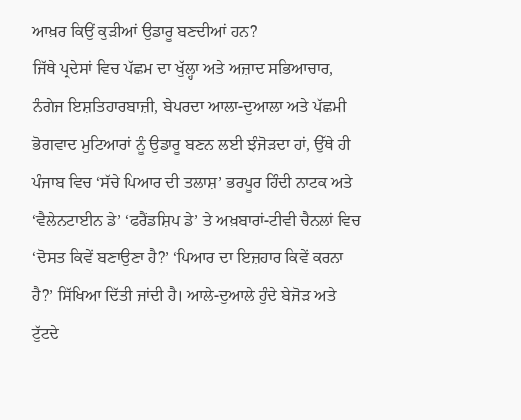ਆਖ਼ਰ ਕਿਉਂ ਕੁੜੀਆਂ ਉਡਾਰੂ ਬਣਦੀਆਂ ਹਨ?
ਜਿੱਥੇ ਪ੍ਰਦੇਸਾਂ ਵਿਚ ਪੱਛਮ ਦਾ ਖੁੱਲ੍ਹਾ ਅਤੇ ਅਜ਼ਾਦ ਸਭਿਆਚਾਰ, ਨੰਗੇਜ ਇਸ਼ਤਿਹਾਰਬਾਜ਼ੀ, ਬੇਪਰਦਾ ਆਲਾ-ਦੁਆਲਾ ਅਤੇ ਪੱਛਮੀ ਭੋਗਵਾਦ ਮੁਟਿਆਰਾਂ ਨੂੰ ਉਡਾਰੂ ਬਣਨ ਲਈ ਝੰਜੋੜਦਾ ਹਾਂ, ਉੱਥੇ ਹੀ ਪੰਜਾਬ ਵਿਚ ‘ਸੱਚੇ ਪਿਆਰ ਦੀ ਤਲਾਸ਼’ ਭਰਪੂਰ ਹਿੰਦੀ ਨਾਟਕ ਅਤੇ ‘ਵੈਲੇਨਟਾਈਨ ਡੇ’ ‘ਫਰੈਂਡਸ਼ਿਪ ਡੇ’ ਤੇ ਅਖ਼ਬਾਰਾਂ-ਟੀਵੀ ਚੈਨਲਾਂ ਵਿਚ ‘ਦੋਸਤ ਕਿਵੇਂ ਬਣਾਉਣਾ ਹੈ?’ ‘ਪਿਆਰ ਦਾ ਇਜ਼ਹਾਰ ਕਿਵੇਂ ਕਰਨਾ ਹੈ?’ ਸਿੱਖਿਆ ਦਿੱਤੀ ਜਾਂਦੀ ਹੈ। ਆਲੇ-ਦੁਆਲੇ ਹੁੰਦੇ ਬੇਜੋੜ ਅਤੇ ਟੁੱਟਦੇ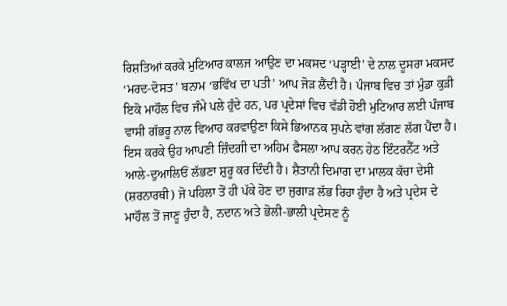ਰਿਸ਼ਤਿਆਂ ਕਰਕੇ ਮੁਟਿਆਰ ਕਾਲਜ ਆਉਣ ਦਾ ਮਕਸਦ ‘ਪੜ੍ਹਾਈ’ ਦੇ ਨਾਲ ਦੂਸਰਾ ਮਕਸਦ ‘ਮਰਦ-ਦੋਸਤ’ ਬਨਾਮ ‘ਭਵਿੱਖ ਦਾ ਪਤੀ’ ਆਪ ਜੋੜ ਲੈਂਦੀ ਹੈ। ਪੰਜਾਬ ਵਿਚ ਤਾਂ ਮੁੰਡਾ ਕੁੜੀ ਇਕੋ ਮਾਹੌਲ ਵਿਚ ਜੰਮੇ ਪਲੇ ਹੁੰਦੇ ਹਨ, ਪਰ ਪ੍ਰਦੇਸਾਂ ਵਿਚ ਵੱਡੀ ਹੋਈ ਮੁਟਿਆਰ ਲਈ ਪੰਜਾਬ ਵਾਸੀ ਗੱਭਰੂ ਨਾਲ ਵਿਆਹ ਕਰਵਾਉਣਾ ਕਿਸੇ ਭਿਆਨਕ ਸੁਪਨੇ ਵਾਂਗ ਲੱਗਣ ਲੱਗ ਪੈਂਦਾ ਹੈ। ਇਸ ਕਰਕੇ ਉਹ ਆਪਣੀ ਜ਼ਿੰਦਗੀ ਦਾ ਅਹਿਮ ਫੈਸਲਾ ਆਪ ਕਰਨ ਹੇਠ ਇੰਟਰਨੈੱਟ ਅਤੇ ਆਲੇ-ਦੁਆਲਿਓਂ ਲੱਭਣਾ ਸ਼ੁਰੂ ਕਰ ਦਿੰਦੀ ਹੈ। ਸ਼ੈਤਾਨੀ ਦਿਮਾਗ ਦਾ ਮਾਲਕ ਕੱਚਾ ਦੇਸੀ (ਸ਼ਰਨਾਰਥੀ) ਜੋ ਪਹਿਲਾ ਤੋਂ ਹੀ ਪੱਕੇ ਹੋਣ ਦਾ ਜੁਗਾੜ ਲੱਭ ਰਿਹਾ ਹੁੰਦਾ ਹੈ ਅਤੇ ਪ੍ਰਦੇਸ ਦੇ ਮਾਹੌਲ ਤੋਂ ਜਾਣੂ ਹੁੰਦਾ ਹੈ, ਨਦਾਨ ਅਤੇ ਭੋਲੀ-ਭਾਲੀ ਪ੍ਰਦੇਸਣ ਨੂੰ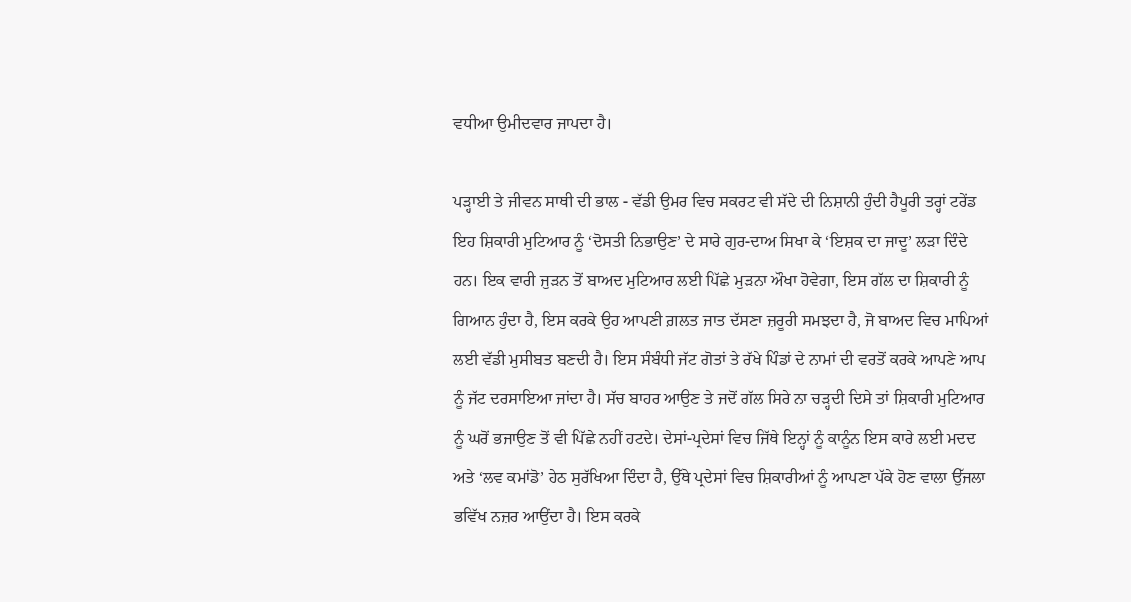ਵਧੀਆ ਉਮੀਦਵਾਰ ਜਾਪਦਾ ਹੈ।

ਪੜ੍ਹਾਈ ਤੇ ਜੀਵਨ ਸਾਥੀ ਦੀ ਭਾਲ - ਵੱਡੀ ਉਮਰ ਵਿਚ ਸਕਰਟ ਵੀ ਸੱਦੇ ਦੀ ਨਿਸ਼ਾਨੀ ਹੁੰਦੀ ਹੈਪੂਰੀ ਤਰ੍ਹਾਂ ਟਰੇਂਡ ਇਹ ਸ਼ਿਕਾਰੀ ਮੁਟਿਆਰ ਨੂੰ ‘ਦੋਸਤੀ ਨਿਭਾਉਣ’ ਦੇ ਸਾਰੇ ਗੁਰ-ਦਾਅ ਸਿਖਾ ਕੇ ‘ਇਸ਼ਕ ਦਾ ਜਾਦੂ’ ਲੜਾ ਦਿੰਦੇ ਹਨ। ਇਕ ਵਾਰੀ ਜੁੜਨ ਤੋਂ ਬਾਅਦ ਮੁਟਿਆਰ ਲਈ ਪਿੱਛੇ ਮੁੜਨਾ ਔਖਾ ਹੋਵੇਗਾ, ਇਸ ਗੱਲ ਦਾ ਸ਼ਿਕਾਰੀ ਨੂੰ ਗਿਆਨ ਹੁੰਦਾ ਹੈ, ਇਸ ਕਰਕੇ ਉਹ ਆਪਣੀ ਗ਼ਲਤ ਜਾਤ ਦੱਸਣਾ ਜ਼ਰੂਰੀ ਸਮਝਦਾ ਹੈ, ਜੋ ਬਾਅਦ ਵਿਚ ਮਾਪਿਆਂ ਲਈ ਵੱਡੀ ਮੁਸੀਬਤ ਬਣਦੀ ਹੈ। ਇਸ ਸੰਬੰਧੀ ਜੱਟ ਗੋਤਾਂ ਤੇ ਰੱਖੇ ਪਿੰਡਾਂ ਦੇ ਨਾਮਾਂ ਦੀ ਵਰਤੋਂ ਕਰਕੇ ਆਪਣੇ ਆਪ ਨੂੰ ਜੱਟ ਦਰਸਾਇਆ ਜਾਂਦਾ ਹੈ। ਸੱਚ ਬਾਹਰ ਆਉਣ ਤੇ ਜਦੋਂ ਗੱਲ ਸਿਰੇ ਨਾ ਚੜ੍ਹਦੀ ਦਿਸੇ ਤਾਂ ਸ਼ਿਕਾਰੀ ਮੁਟਿਆਰ ਨੂੰ ਘਰੋਂ ਭਜਾਉਣ ਤੋਂ ਵੀ ਪਿੱਛੇ ਨਹੀਂ ਹਟਦੇ। ਦੇਸਾਂ-ਪ੍ਰਦੇਸਾਂ ਵਿਚ ਜਿੱਥੇ ਇਨ੍ਹਾਂ ਨੂੰ ਕਾਨੂੰਨ ਇਸ ਕਾਰੇ ਲਈ ਮਦਦ ਅਤੇ ‘ਲਵ ਕਮਾਂਡੋ’ ਹੇਠ ਸੁਰੱਖਿਆ ਦਿੰਦਾ ਹੈ, ਉੱਥੇ ਪ੍ਰਦੇਸਾਂ ਵਿਚ ਸ਼ਿਕਾਰੀਆਂ ਨੂੰ ਆਪਣਾ ਪੱਕੇ ਹੋਣ ਵਾਲਾ ਉੱਜਲਾ ਭਵਿੱਖ ਨਜ਼ਰ ਆਉਂਦਾ ਹੈ। ਇਸ ਕਰਕੇ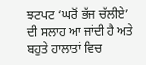ਝਟਪਟ ‘ਘਰੋਂ ਭੱਜ ਚੱਲੀਏ’ ਦੀ ਸਲਾਹ ਆ ਜਾਂਦੀ ਹੈ ਅਤੇ ਬਹੁਤੇ ਹਾਲਾਤਾਂ ਵਿਚ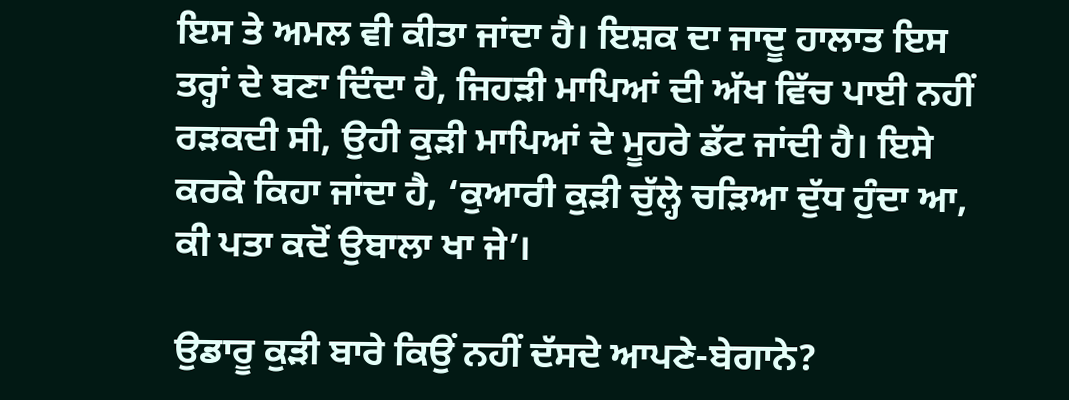ਇਸ ਤੇ ਅਮਲ ਵੀ ਕੀਤਾ ਜਾਂਦਾ ਹੈ। ਇਸ਼ਕ ਦਾ ਜਾਦੂ ਹਾਲਾਤ ਇਸ ਤਰ੍ਹਾਂ ਦੇ ਬਣਾ ਦਿੰਦਾ ਹੈ, ਜਿਹੜੀ ਮਾਪਿਆਂ ਦੀ ਅੱਖ ਵਿੱਚ ਪਾਈ ਨਹੀਂ ਰੜਕਦੀ ਸੀ, ਉਹੀ ਕੁੜੀ ਮਾਪਿਆਂ ਦੇ ਮੂਹਰੇ ਡੱਟ ਜਾਂਦੀ ਹੈ। ਇਸੇ ਕਰਕੇ ਕਿਹਾ ਜਾਂਦਾ ਹੈ, ‘ਕੁਆਰੀ ਕੁੜੀ ਚੁੱਲ੍ਹੇ ਚੜਿਆ ਦੁੱਧ ਹੁੰਦਾ ਆ, ਕੀ ਪਤਾ ਕਦੋਂ ਉਬਾਲਾ ਖਾ ਜੇ’।

ਉਡਾਰੂ ਕੁੜੀ ਬਾਰੇ ਕਿਉਂ ਨਹੀਂ ਦੱਸਦੇ ਆਪਣੇ-ਬੇਗਾਨੇ?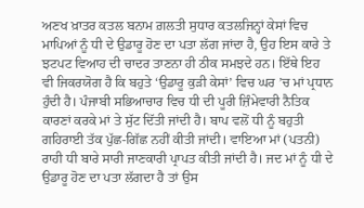ਅਣਖ ਖ਼ਾਤਰ ਕਤਲ ਬਨਾਮ ਗ਼ਲਤੀ ਸੁਧਾਰ ਕਤਲਜਿਨ੍ਹਾਂ ਕੇਸਾਂ ਵਿਚ ਮਾਪਿਆਂ ਨੂੰ ਧੀ ਦੇ ਉਡਾਰੂ ਹੋਣ ਦਾ ਪਤਾ ਲੱਗ ਜਾਂਦਾ ਹੈ, ਉਹ ਇਸ ਕਾਰੇ ਤੇ ਝਟਪਟ ਵਿਆਹ ਦੀ ਚਾਦਰ ਤਾਣਨਾ ਹੀ ਠੀਕ ਸਮਝਦੇ ਹਨ। ਇੱਥੇ ਇਹ ਵੀ ਜਿਕਰਯੋਗ ਹੈ ਕਿ ਬਹੁਤੇ ‘ਉਡਾਰੂ ਕੁੜੀ ਕੇਸਾਂ’ ਵਿਚ ਘਰ ’ਚ ਮਾਂ ਪ੍ਰਧਾਨ ਹੁੰਦੀ ਹੈ। ਪੰਜਾਬੀ ਸਭਿਆਚਾਰ ਵਿਚ ਧੀ ਦੀ ਪੂਰੀ ਜ਼ਿੰਮੇਵਾਰੀ ਨੈਤਿਕ ਕਾਰਣਾਂ ਕਰਕੇ ਮਾਂ ਤੇ ਸੁੱਟ ਦਿੱਤੀ ਜਾਂਦੀ ਹੈ। ਬਾਪ ਵਲੋਂ ਧੀ ਨੂੰ ਬਹੁਤੀ ਗਹਿਰਾਈ ਤੱਕ ਪੁੱਛ-ਗਿੱਛ ਨਹੀਂ ਕੀਤੀ ਜਾਂਦੀ। ਵਾਇਆ ਮਾਂ (ਪਤਨੀ) ਰਾਹੀ ਧੀ ਬਾਰੇ ਸਾਰੀ ਜਾਣਕਾਰੀ ਪ੍ਰਾਪਤ ਕੀਤੀ ਜਾਂਦੀ ਹੈ। ਜਦ ਮਾਂ ਨੂੰ ਧੀ ਦੇ ਉਡਾਰੂ ਹੋਣ ਦਾ ਪਤਾ ਲੱਗਦਾ ਹੈ ਤਾਂ ਉਸ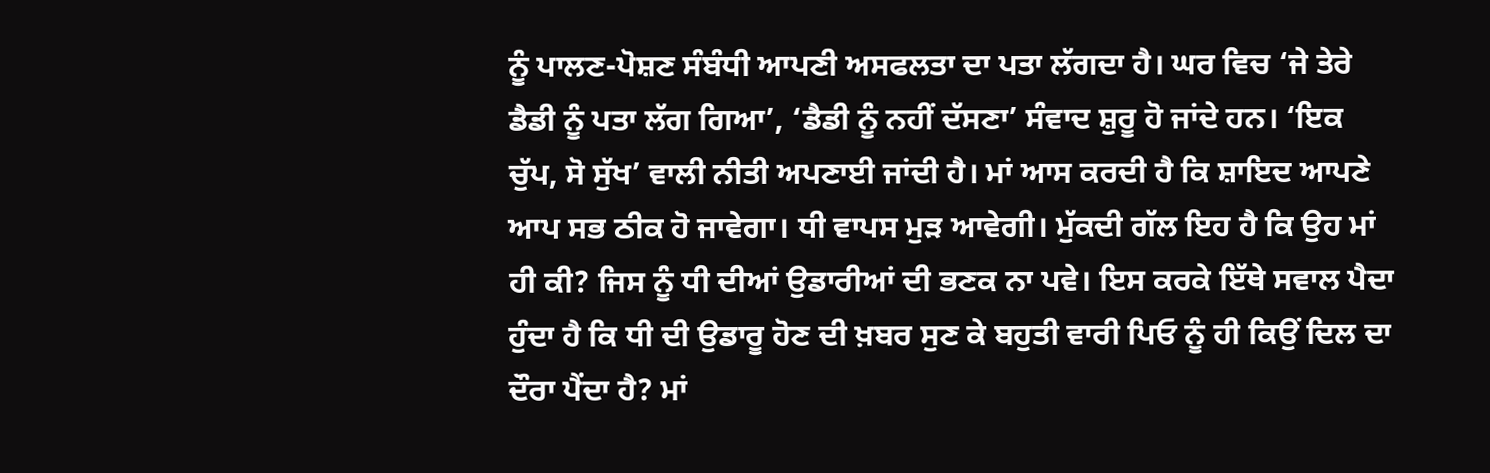ਨੂੰ ਪਾਲਣ-ਪੋਸ਼ਣ ਸੰਬੰਧੀ ਆਪਣੀ ਅਸਫਲਤਾ ਦਾ ਪਤਾ ਲੱਗਦਾ ਹੈ। ਘਰ ਵਿਚ ‘ਜੇ ਤੇਰੇ ਡੈਡੀ ਨੂੰ ਪਤਾ ਲੱਗ ਗਿਆ’, ‘ਡੈਡੀ ਨੂੰ ਨਹੀਂ ਦੱਸਣਾ’ ਸੰਵਾਦ ਸ਼ੁਰੂ ਹੋ ਜਾਂਦੇ ਹਨ। ‘ਇਕ ਚੁੱਪ, ਸੋ ਸੁੱਖ’ ਵਾਲੀ ਨੀਤੀ ਅਪਣਾਈ ਜਾਂਦੀ ਹੈ। ਮਾਂ ਆਸ ਕਰਦੀ ਹੈ ਕਿ ਸ਼ਾਇਦ ਆਪਣੇ ਆਪ ਸਭ ਠੀਕ ਹੋ ਜਾਵੇਗਾ। ਧੀ ਵਾਪਸ ਮੁੜ ਆਵੇਗੀ। ਮੁੱਕਦੀ ਗੱਲ ਇਹ ਹੈ ਕਿ ਉਹ ਮਾਂ ਹੀ ਕੀ? ਜਿਸ ਨੂੰ ਧੀ ਦੀਆਂ ਉਡਾਰੀਆਂ ਦੀ ਭਣਕ ਨਾ ਪਵੇ। ਇਸ ਕਰਕੇ ਇੱਥੇ ਸਵਾਲ ਪੈਦਾ ਹੁੰਦਾ ਹੈ ਕਿ ਧੀ ਦੀ ਉਡਾਰੂ ਹੋਣ ਦੀ ਖ਼ਬਰ ਸੁਣ ਕੇ ਬਹੁਤੀ ਵਾਰੀ ਪਿਓ ਨੂੰ ਹੀ ਕਿਉਂ ਦਿਲ ਦਾ ਦੌਰਾ ਪੈਂਦਾ ਹੈ? ਮਾਂ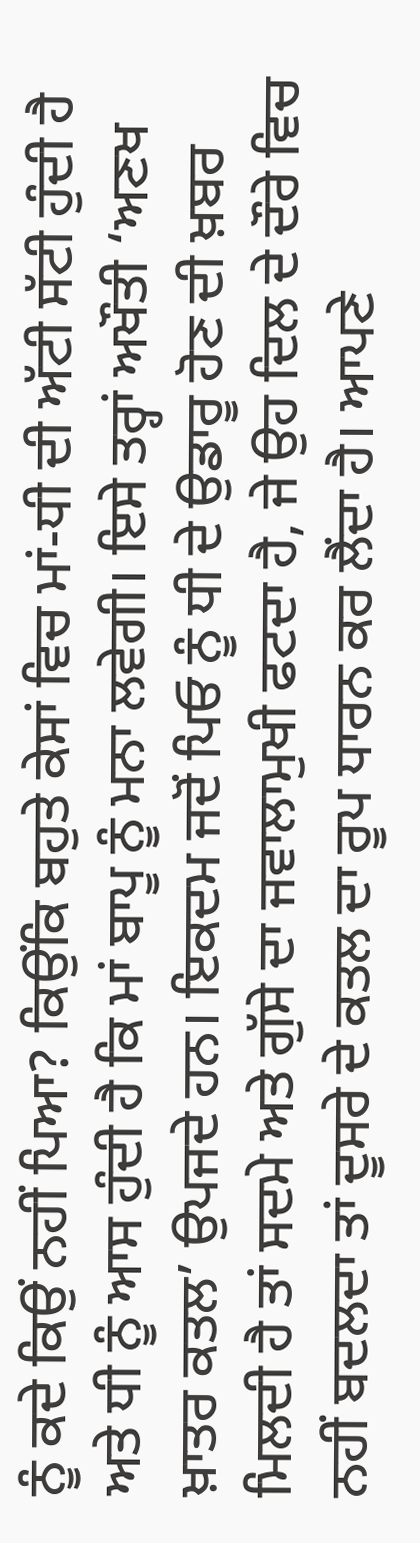ਨੂੰ ਕਦੇ ਕਿਉਂ ਨਹੀਂ ਪਿਆ? ਕਿਉਂਕਿ ਬਹੁਤੇ ਕੇਸਾਂ ਵਿਚ ਮਾਂ-ਧੀ ਦੀ ਅੱਟੀ ਸੱਟੀ ਹੁੰਦੀ ਹੈ ਅਤੇ ਧੀ ਨੂੰ ਆਸ ਹੁੰਦੀ ਹੈ ਕਿ ਮਾਂ ਬਾਪੂ ਨੂੰ ਮਨਾ ਲਵੇਗੀ। ਇਸੇ ਤਰ੍ਹਾਂ ਅਖੌਤੀ ‘ਅਣਖ ਖ਼ਾਤਰ ਕਤਲ’ ਉਪਜਦੇ ਹਨ। ਇਕਦਮ ਜਦੋਂ ਪਿਓ ਨੂੰ ਧੀ ਦੇ ਉਡਾਰੂ ਹੋਣ ਦੀ ਖ਼ਬਰ ਮਿਲਦੀ ਹੈ ਤਾਂ ਸਦਮੇ ਅਤੇ ਗੁੱਸੇ ਦਾ ਜਵਾਲਾਮੁਖੀ ਫਟਦਾ ਹੈ, ਜੇ ਉਹ ਦਿਲ ਦੇ ਦੌਰੇ ਵਿਚ ਨਹੀਂ ਬਦਲਦਾ ਤਾਂ ਦੂਸਰੇ ਦੇ ਕਤਲ ਦਾ ਰੂਪ ਧਾਰਨ ਕਰ ਲੈਂਦਾ ਹੈ। ਆਪਣੇ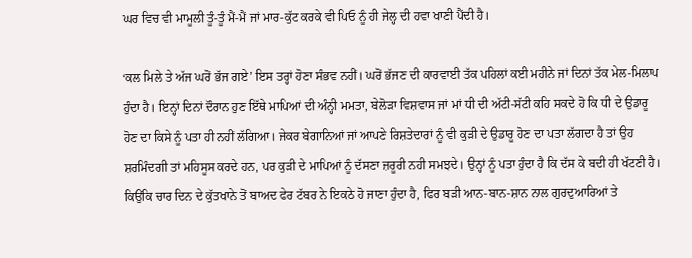ਘਰ ਵਿਚ ਵੀ ਮਾਮੂਲੀ ਤੂੰ-ਤੂੰ ਮੈਂ-ਮੈਂ ਜਾਂ ਮਾਰ-ਕੁੱਟ ਕਰਕੇ ਵੀ ਪਿਓ ਨੂੰ ਹੀ ਜੇਲ੍ਹ ਦੀ ਹਵਾ ਖਾਣੀ ਪੈਂਦੀ ਹੈ।

‘ਕਲ ਮਿਲੇ ਤੇ ਅੱਜ ਘਰੋਂ ਭੱਜ ਗਏ’ ਇਸ ਤਰ੍ਹਾਂ ਹੋਣਾ ਸੰਭਵ ਨਹੀਂ। ਘਰੋਂ ਭੱਜਣ ਦੀ ਕਾਰਵਾਈ ਤੱਕ ਪਹਿਲਾਂ ਕਈ ਮਹੀਨੇ ਜਾਂ ਦਿਨਾਂ ਤੱਕ ਮੇਲ-ਮਿਲਾਪ ਹੁੰਦਾ ਹੈ। ਇਨ੍ਹਾਂ ਦਿਨਾਂ ਦੌਰਾਨ ਹੁਣ ਇੱਥੇ ਮਾਪਿਆਂ ਦੀ ਅੰਨ੍ਹੀ ਮਮਤਾ, ਬੇਲੋੜਾ ਵਿਸ਼ਵਾਸ ਜਾਂ ਮਾਂ ਧੀ ਦੀ ਅੱਟੀ-ਸੱਟੀ ਕਹਿ ਸਕਦੇ ਹੋ ਕਿ ਧੀ ਦੇ ਉਡਾਰੂ ਹੋਣ ਦਾ ਕਿਸੇ ਨੂੰ ਪਤਾ ਹੀ ਨਹੀਂ ਲੱਗਿਆ। ਜੇਕਰ ਬੇਗਾਨਿਆਂ ਜਾਂ ਆਪਣੇ ਰਿਸ਼ਤੇਦਾਰਾਂ ਨੂੰ ਵੀ ਕੁੜੀ ਦੇ ਉਡਾਰੂ ਹੋਣ ਦਾ ਪਤਾ ਲੱਗਦਾ ਹੈ ਤਾਂ ਉਹ ਸ਼ਰਮਿੰਦਗੀ ਤਾਂ ਮਹਿਸੂਸ ਕਰਦੇ ਹਨ, ਪਰ ਕੁੜੀ ਦੇ ਮਾਪਿਆਂ ਨੂੰ ਦੱਸਣਾ ਜ਼ਰੂਰੀ ਨਹੀ ਸਮਝਦੇ। ਉਨ੍ਹਾਂ ਨੂੰ ਪਤਾ ਹੁੰਦਾ ਹੈ ਕਿ ਦੱਸ ਕੇ ਬਦੀ ਹੀ ਖੱਟਣੀ ਹੈ। ਕਿਉਂਕਿ ਚਾਰ ਦਿਨ ਦੇ ਕੁੱਤਖਾਨੇ ਤੋਂ ਬਾਅਦ ਫੇਰ ਟੱਬਰ ਨੇ ਇਕਠੇ ਹੋ ਜਾਣਾ ਹੁੰਦਾ ਹੈ, ਫਿਰ ਬੜੀ ਆਨ-ਬਾਨ-ਸ਼ਾਨ ਨਾਲ ਗੁਰਦੁਆਰਿਆਂ ਤੇ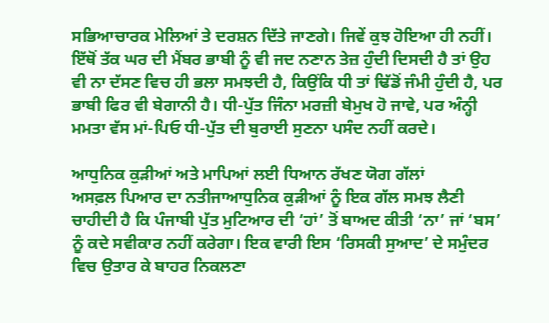ਸਭਿਆਚਾਰਕ ਮੇਲਿਆਂ ਤੇ ਦਰਸ਼ਨ ਦਿੱਤੇ ਜਾਣਗੇ। ਜਿਵੇਂ ਕੁਝ ਹੋਇਆ ਹੀ ਨਹੀਂ। ਇੱਥੋਂ ਤੱਕ ਘਰ ਦੀ ਮੈਂਬਰ ਭਾਬੀ ਨੂੰ ਵੀ ਜਦ ਨਣਾਨ ਤੇਜ਼ ਹੁੰਦੀ ਦਿਸਦੀ ਹੈ ਤਾਂ ਉਹ ਵੀ ਨਾ ਦੱਸਣ ਵਿਚ ਹੀ ਭਲਾ ਸਮਝਦੀ ਹੈ, ਕਿਉਂਕਿ ਧੀ ਤਾਂ ਢਿੱਡੋਂ ਜੰਮੀ ਹੁੰਦੀ ਹੈ, ਪਰ ਭਾਬੀ ਫਿਰ ਵੀ ਬੇਗਾਨੀ ਹੈ। ਧੀ-ਪੁੱਤ ਜਿੰਨਾ ਮਰਜ਼ੀ ਬੇਮੁਖ ਹੋ ਜਾਵੇ, ਪਰ ਅੰਨ੍ਹੀ ਮਮਤਾ ਵੱਸ ਮਾਂ-ਪਿਓ ਧੀ-ਪੁੱਤ ਦੀ ਬੁਰਾਈ ਸੁਣਨਾ ਪਸੰਦ ਨਹੀਂ ਕਰਦੇ।

ਆਧੁਨਿਕ ਕੁੜੀਆਂ ਅਤੇ ਮਾਪਿਆਂ ਲਈ ਧਿਆਨ ਰੱਖਣ ਯੋਗ ਗੱਲਾਂ
ਅਸਫ਼ਲ ਪਿਆਰ ਦਾ ਨਤੀਜਾਆਧੁਨਿਕ ਕੁੜੀਆਂ ਨੂੰ ਇਕ ਗੱਲ ਸਮਝ ਲੈਣੀ ਚਾਹੀਦੀ ਹੈ ਕਿ ਪੰਜਾਬੀ ਪੁੱਤ ਮੁਟਿਆਰ ਦੀ ‘ਹਾਂ’ ਤੋਂ ਬਾਅਦ ਕੀਤੀ ‘ਨਾ’ ਜਾਂ ‘ਬਸ’ ਨੂੰ ਕਦੇ ਸਵੀਕਾਰ ਨਹੀਂ ਕਰੇਗਾ। ਇਕ ਵਾਰੀ ਇਸ ‘ਰਿਸਕੀ ਸੁਆਦ’ ਦੇ ਸਮੁੰਦਰ ਵਿਚ ਉਤਾਰ ਕੇ ਬਾਹਰ ਨਿਕਲਣਾ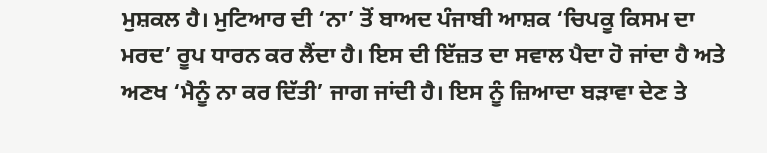ਮੁਸ਼ਕਲ ਹੈ। ਮੁਟਿਆਰ ਦੀ ‘ਨਾ’ ਤੋਂ ਬਾਅਦ ਪੰਜਾਬੀ ਆਸ਼ਕ ‘ਚਿਪਕੂ ਕਿਸਮ ਦਾ ਮਰਦ’ ਰੂਪ ਧਾਰਨ ਕਰ ਲੈਂਦਾ ਹੈ। ਇਸ ਦੀ ਇੱਜ਼ਤ ਦਾ ਸਵਾਲ ਪੈਦਾ ਹੋ ਜਾਂਦਾ ਹੈ ਅਤੇ ਅਣਖ ‘ਮੈਨੂੰ ਨਾ ਕਰ ਦਿੱਤੀ’ ਜਾਗ ਜਾਂਦੀ ਹੈ। ਇਸ ਨੂੰ ਜ਼ਿਆਦਾ ਬੜਾਵਾ ਦੇਣ ਤੇ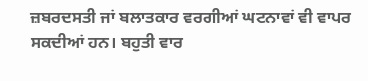ਜ਼ਬਰਦਸਤੀ ਜਾਂ ਬਲਾਤਕਾਰ ਵਰਗੀਆਂ ਘਟਨਾਵਾਂ ਵੀ ਵਾਪਰ ਸਕਦੀਆਂ ਹਨ। ਬਹੁਤੀ ਵਾਰ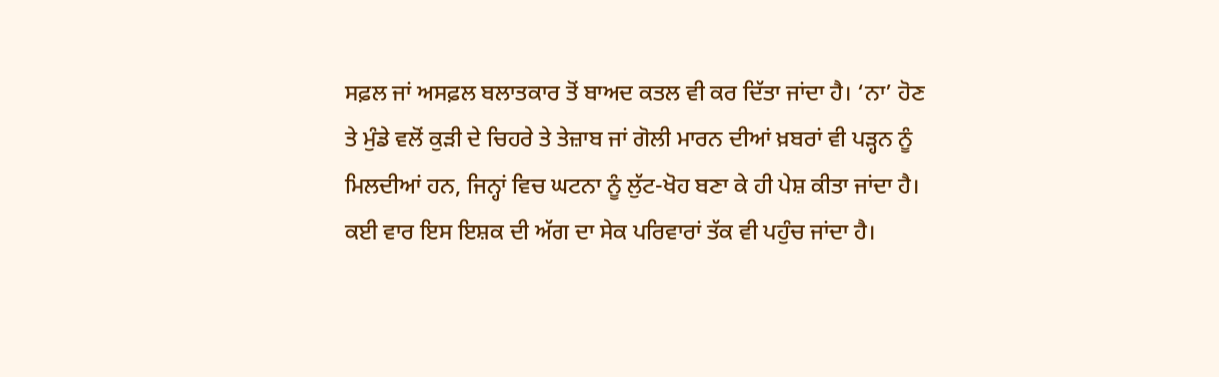ਸਫ਼ਲ ਜਾਂ ਅਸਫ਼ਲ ਬਲਾਤਕਾਰ ਤੋਂ ਬਾਅਦ ਕਤਲ ਵੀ ਕਰ ਦਿੱਤਾ ਜਾਂਦਾ ਹੈ। ‘ਨਾ’ ਹੋਣ ਤੇ ਮੁੰਡੇ ਵਲੋਂ ਕੁੜੀ ਦੇ ਚਿਹਰੇ ਤੇ ਤੇਜ਼ਾਬ ਜਾਂ ਗੋਲੀ ਮਾਰਨ ਦੀਆਂ ਖ਼ਬਰਾਂ ਵੀ ਪੜ੍ਹਨ ਨੂੰ ਮਿਲਦੀਆਂ ਹਨ, ਜਿਨ੍ਹਾਂ ਵਿਚ ਘਟਨਾ ਨੂੰ ਲੁੱਟ-ਖੋਹ ਬਣਾ ਕੇ ਹੀ ਪੇਸ਼ ਕੀਤਾ ਜਾਂਦਾ ਹੈ। ਕਈ ਵਾਰ ਇਸ ਇਸ਼ਕ ਦੀ ਅੱਗ ਦਾ ਸੇਕ ਪਰਿਵਾਰਾਂ ਤੱਕ ਵੀ ਪਹੁੰਚ ਜਾਂਦਾ ਹੈ।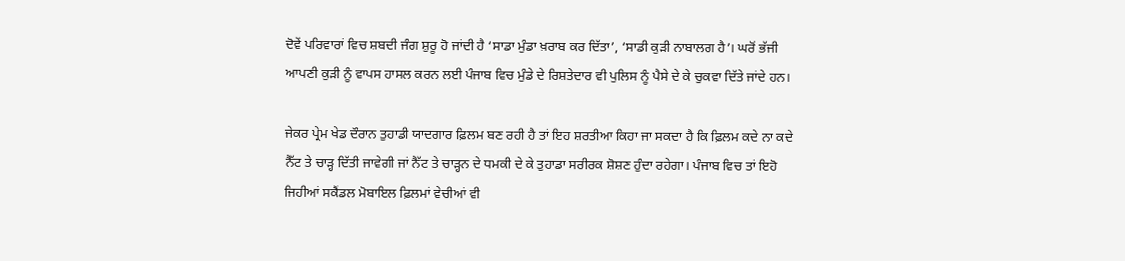ਦੋਵੇਂ ਪਰਿਵਾਰਾਂ ਵਿਚ ਸ਼ਬਦੀ ਜੰਗ ਸ਼ੁਰੂ ਹੋ ਜਾਂਦੀ ਹੈ ‘ਸਾਡਾ ਮੁੰਡਾ ਖ਼ਰਾਬ ਕਰ ਦਿੱਤਾ’, ‘ਸਾਡੀ ਕੁੜੀ ਨਾਬਾਲਗ ਹੈ’। ਘਰੋਂ ਭੱਜੀ ਆਪਣੀ ਕੁੜੀ ਨੂੰ ਵਾਪਸ ਹਾਸਲ ਕਰਨ ਲਈ ਪੰਜਾਬ ਵਿਚ ਮੁੰਡੇ ਦੇ ਰਿਸ਼ਤੇਦਾਰ ਵੀ ਪੁਲਿਸ ਨੂੰ ਪੈਸੇ ਦੇ ਕੇ ਚੁਕਵਾ ਦਿੱਤੇ ਜਾਂਦੇ ਹਨ।

ਜੇਕਰ ਪ੍ਰੇਮ ਖੇਡ ਦੌਰਾਨ ਤੁਹਾਡੀ ਯਾਦਗਾਰ ਫ਼ਿਲਮ ਬਣ ਰਹੀ ਹੈ ਤਾਂ ਇਹ ਸ਼ਰਤੀਆ ਕਿਹਾ ਜਾ ਸਕਦਾ ਹੈ ਕਿ ਫ਼ਿਲਮ ਕਦੇ ਨਾ ਕਦੇ ਨੈੱਟ ਤੇ ਚਾੜ੍ਹ ਦਿੱਤੀ ਜਾਵੇਗੀ ਜਾਂ ਨੈੱਟ ਤੇ ਚਾੜ੍ਹਨ ਦੇ ਧਮਕੀ ਦੇ ਕੇ ਤੁਹਾਡਾ ਸਰੀਰਕ ਸ਼ੋਸ਼ਣ ਹੁੰਦਾ ਰਹੇਗਾ। ਪੰਜਾਬ ਵਿਚ ਤਾਂ ਇਹੋ ਜਿਹੀਆਂ ਸਕੈਂਡਲ ਮੋਬਾਇਲ ਫ਼ਿਲਮਾਂ ਵੇਚੀਆਂ ਵੀ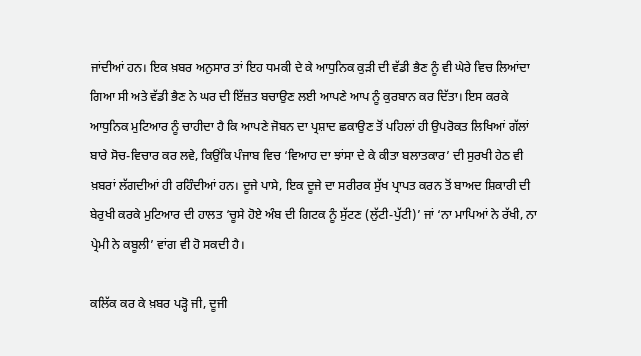ਜਾਂਦੀਆਂ ਹਨ। ਇਕ ਖ਼ਬਰ ਅਨੁਸਾਰ ਤਾਂ ਇਹ ਧਮਕੀ ਦੇ ਕੇ ਆਧੁਨਿਕ ਕੁੜੀ ਦੀ ਵੱਡੀ ਭੈਣ ਨੂੰ ਵੀ ਘੇਰੇ ਵਿਚ ਲਿਆਂਦਾ ਗਿਆ ਸੀ ਅਤੇ ਵੱਡੀ ਭੈਣ ਨੇ ਘਰ ਦੀ ਇੱਜ਼ਤ ਬਚਾਉਣ ਲਈ ਆਪਣੇ ਆਪ ਨੂੰ ਕੁਰਬਾਨ ਕਰ ਦਿੱਤਾ। ਇਸ ਕਰਕੇ ਆਧੁਨਿਕ ਮੁਟਿਆਰ ਨੂੰ ਚਾਹੀਦਾ ਹੈ ਕਿ ਆਪਣੇ ਜੋਬਨ ਦਾ ਪ੍ਰਸ਼ਾਦ ਛਕਾਉਣ ਤੋਂ ਪਹਿਲਾਂ ਹੀ ਉਪਰੋਕਤ ਲਿਖਿਆਂ ਗੱਲਾਂ ਬਾਰੇ ਸੋਚ-ਵਿਚਾਰ ਕਰ ਲਵੇ, ਕਿਉਂਕਿ ਪੰਜਾਬ ਵਿਚ ‘ਵਿਆਹ ਦਾ ਝਾਂਸਾ ਦੇ ਕੇ ਕੀਤਾ ਬਲਾਤਕਾਰ’ ਦੀ ਸੁਰਖੀ ਹੇਠ ਵੀ ਖ਼ਬਰਾਂ ਲੱਗਦੀਆਂ ਹੀ ਰਹਿੰਦੀਆਂ ਹਨ। ਦੂਜੇ ਪਾਸੇ, ਇਕ ਦੂਜੇ ਦਾ ਸਰੀਰਕ ਸੁੱਖ ਪ੍ਰਾਪਤ ਕਰਨ ਤੋਂ ਬਾਅਦ ਸ਼ਿਕਾਰੀ ਦੀ ਬੇਰੁਖੀ ਕਰਕੇ ਮੁਟਿਆਰ ਦੀ ਹਾਲਤ ‘ਚੂਸੇ ਹੋਏ ਅੰਬ ਦੀ ਗਿਟਕ ਨੂੰ ਸੁੱਟਣ (ਲੁੱਟੀ-ਪੁੱਟੀ)’ ਜਾਂ ‘ਨਾ ਮਾਪਿਆਂ ਨੇ ਰੱਖੀ, ਨਾ ਪ੍ਰੇਮੀ ਨੇ ਕਬੂਲੀ’ ਵਾਂਗ ਵੀ ਹੋ ਸਕਦੀ ਹੈ।

ਕਲਿੱਕ ਕਰ ਕੇ ਖ਼ਬਰ ਪੜ੍ਹੋ ਜੀ, ਦੂਜੀ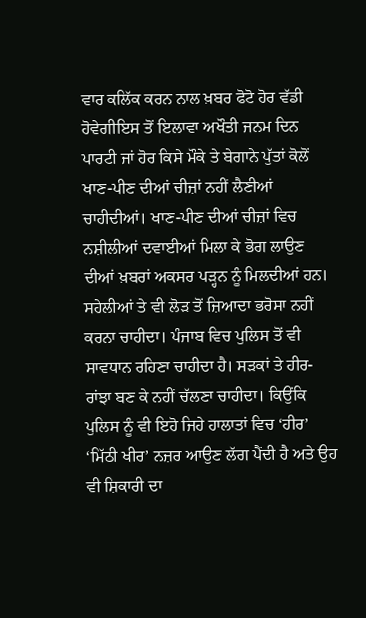ਵਾਰ ਕਲਿੱਕ ਕਰਨ ਨਾਲ ਖ਼ਬਰ ਫੋਟੋ ਹੋਰ ਵੱਡੀ ਹੋਵੇਗੀਇਸ ਤੋਂ ਇਲਾਵਾ ਅਖੌਤੀ ਜਨਮ ਦਿਨ ਪਾਰਟੀ ਜਾਂ ਹੋਰ ਕਿਸੇ ਮੌਕੇ ਤੇ ਬੇਗਾਨੇ ਪੁੱਤਾਂ ਕੋਲੋਂ ਖਾਣ-ਪੀਣ ਦੀਆਂ ਚੀਜ਼ਾਂ ਨਹੀਂ ਲੈਣੀਆਂ ਚਾਹੀਦੀਆਂ। ਖਾਣ-ਪੀਣ ਦੀਆਂ ਚੀਜ਼ਾਂ ਵਿਚ ਨਸ਼ੀਲੀਆਂ ਦਵਾਈਆਂ ਮਿਲਾ ਕੇ ਭੋਗ ਲਾਉਣ ਦੀਆਂ ਖ਼ਬਰਾਂ ਅਕਸਰ ਪੜ੍ਹਨ ਨੂੰ ਮਿਲਦੀਆਂ ਹਨ। ਸਹੇਲੀਆਂ ਤੇ ਵੀ ਲੋੜ ਤੋਂ ਜ਼ਿਆਦਾ ਭਰੋਸਾ ਨਹੀਂ ਕਰਨਾ ਚਾਹੀਦਾ। ਪੰਜਾਬ ਵਿਚ ਪੁਲਿਸ ਤੋਂ ਵੀ ਸਾਵਧਾਨ ਰਹਿਣਾ ਚਾਹੀਦਾ ਹੈ। ਸੜਕਾਂ ਤੇ ਹੀਰ-ਰਾਂਝਾ ਬਣ ਕੇ ਨਹੀਂ ਚੱਲਣਾ ਚਾਹੀਦਾ। ਕਿਉਂਕਿ ਪੁਲਿਸ ਨੂੰ ਵੀ ਇਹੋ ਜਿਹੇ ਹਾਲਾਤਾਂ ਵਿਚ ‘ਹੀਰ’ ‘ਮਿੱਠੀ ਖੀਰ’ ਨਜ਼ਰ ਆਉਣ ਲੱਗ ਪੈਂਦੀ ਹੈ ਅਤੇ ਉਹ ਵੀ ਸ਼ਿਕਾਰੀ ਦਾ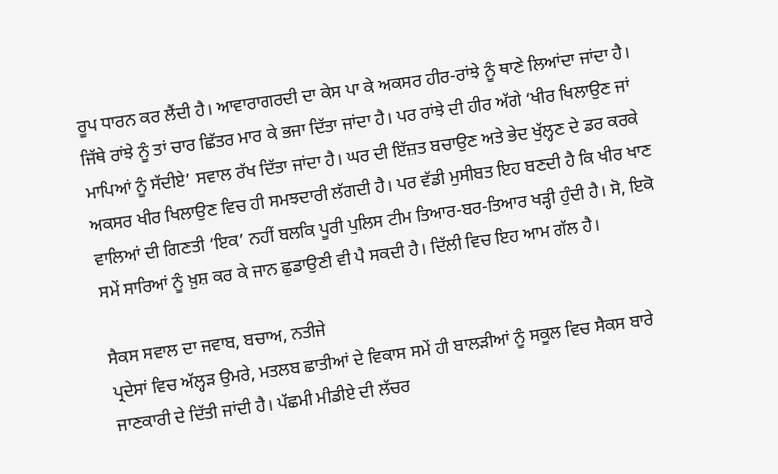ਰੂਪ ਧਾਰਨ ਕਰ ਲੈਂਦੀ ਹੈ। ਆਵਾਰਾਗਰਦੀ ਦਾ ਕੇਸ ਪਾ ਕੇ ਅਕਸਰ ਹੀਰ-ਰਾਂਝੇ ਨੂੰ ਥਾਣੇ ਲਿਆਂਦਾ ਜਾਂਦਾ ਹੈ। ਜਿੱਥੇ ਰਾਂਝੇ ਨੂੰ ਤਾਂ ਚਾਰ ਛਿੱਤਰ ਮਾਰ ਕੇ ਭਜਾ ਦਿੱਤਾ ਜਾਂਦਾ ਹੈ। ਪਰ ਰਾਂਝੇ ਦੀ ਹੀਰ ਅੱਗੇ ‘ਖੀਰ ਖਿਲਾਉਣ ਜਾਂ ਮਾਪਿਆਂ ਨੂੰ ਸੱਦੀਏ’ ਸਵਾਲ ਰੱਖ ਦਿੱਤਾ ਜਾਂਦਾ ਹੈ। ਘਰ ਦੀ ਇੱਜ਼ਤ ਬਚਾਉਣ ਅਤੇ ਭੇਦ ਖੁੱਲ੍ਹਣ ਦੇ ਡਰ ਕਰਕੇ ਅਕਸਰ ਖੀਰ ਖਿਲਾਉਣ ਵਿਚ ਹੀ ਸਮਝਦਾਰੀ ਲੱਗਦੀ ਹੈ। ਪਰ ਵੱਡੀ ਮੁਸੀਬਤ ਇਹ ਬਣਦੀ ਹੈ ਕਿ ਖੀਰ ਖਾਣ ਵਾਲਿਆਂ ਦੀ ਗਿਣਤੀ ‘ਇਕ’ ਨਹੀਂ ਬਲਕਿ ਪੂਰੀ ਪੁਲਿਸ ਟੀਮ ਤਿਆਰ-ਬਰ-ਤਿਆਰ ਖੜ੍ਹੀ ਹੁੰਦੀ ਹੈ। ਸੋ, ਇਕੋ ਸਮੇਂ ਸਾਰਿਆਂ ਨੂੰ ਖ਼ੁਸ਼ ਕਰ ਕੇ ਜਾਨ ਛੁਡਾਉਣੀ ਵੀ ਪੈ ਸਕਦੀ ਹੈ। ਦਿੱਲੀ ਵਿਚ ਇਹ ਆਮ ਗੱਲ ਹੈ।

ਸੈਕਸ ਸਵਾਲ ਦਾ ਜਵਾਬ, ਬਚਾਅ, ਨਤੀਜੇ
ਪ੍ਰਦੇਸਾਂ ਵਿਚ ਅੱਲ੍ਹੜ ਉਮਰੇ, ਮਤਲਬ ਛਾਤੀਆਂ ਦੇ ਵਿਕਾਸ ਸਮੇਂ ਹੀ ਬਾਲੜੀਆਂ ਨੂੰ ਸਕੂਲ ਵਿਚ ਸੈਕਸ ਬਾਰੇ ਜਾਣਕਾਰੀ ਦੇ ਦਿੱਤੀ ਜਾਂਦੀ ਹੈ। ਪੱਛਮੀ ਮੀਡੀਏ ਦੀ ਲੱਚਰ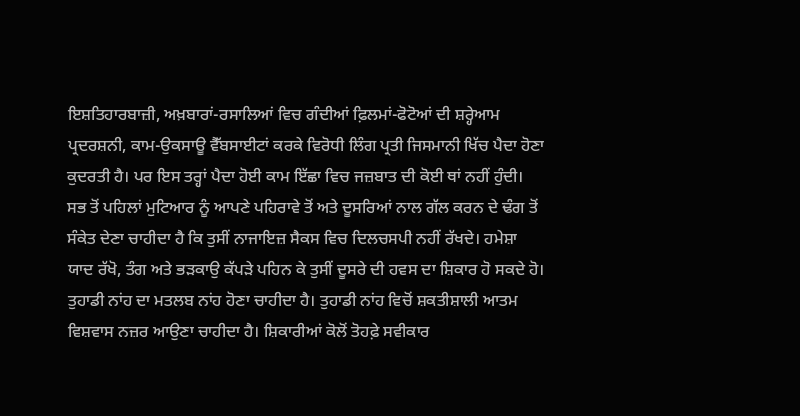ਇਸ਼ਤਿਹਾਰਬਾਜ਼ੀ, ਅਖ਼ਬਾਰਾਂ-ਰਸਾਲਿਆਂ ਵਿਚ ਗੰਦੀਆਂ ਫ਼ਿਲਮਾਂ-ਫੋਟੋਆਂ ਦੀ ਸ਼ਰ੍ਹੇਆਮ ਪ੍ਰਦਰਸ਼ਨੀ, ਕਾਮ-ਉਕਸਾਊ ਵੈੱਬਸਾਈਟਾਂ ਕਰਕੇ ਵਿਰੋਧੀ ਲਿੰਗ ਪ੍ਰਤੀ ਜਿਸਮਾਨੀ ਖਿੱਚ ਪੈਦਾ ਹੋਣਾ ਕੁਦਰਤੀ ਹੈ। ਪਰ ਇਸ ਤਰ੍ਹਾਂ ਪੈਦਾ ਹੋਈ ਕਾਮ ਇੱਛਾ ਵਿਚ ਜਜ਼ਬਾਤ ਦੀ ਕੋਈ ਥਾਂ ਨਹੀਂ ਹੁੰਦੀ। ਸਭ ਤੋਂ ਪਹਿਲਾਂ ਮੁਟਿਆਰ ਨੂੰ ਆਪਣੇ ਪਹਿਰਾਵੇ ਤੋਂ ਅਤੇ ਦੂਸਰਿਆਂ ਨਾਲ ਗੱਲ ਕਰਨ ਦੇ ਢੰਗ ਤੋਂ ਸੰਕੇਤ ਦੇਣਾ ਚਾਹੀਦਾ ਹੈ ਕਿ ਤੁਸੀਂ ਨਾਜਾਇਜ਼ ਸੈਕਸ ਵਿਚ ਦਿਲਚਸਪੀ ਨਹੀਂ ਰੱਖਦੇ। ਹਮੇਸ਼ਾ ਯਾਦ ਰੱਖੋ, ਤੰਗ ਅਤੇ ਭੜਕਾਉ ਕੱਪੜੇ ਪਹਿਨ ਕੇ ਤੁਸੀਂ ਦੂਸਰੇ ਦੀ ਹਵਸ ਦਾ ਸ਼ਿਕਾਰ ਹੋ ਸਕਦੇ ਹੋ। ਤੁਹਾਡੀ ਨਾਂਹ ਦਾ ਮਤਲਬ ਨਾਂਹ ਹੋਣਾ ਚਾਹੀਦਾ ਹੈ। ਤੁਹਾਡੀ ਨਾਂਹ ਵਿਚੋਂ ਸ਼ਕਤੀਸ਼ਾਲੀ ਆਤਮ ਵਿਸ਼ਵਾਸ ਨਜ਼ਰ ਆਉਣਾ ਚਾਹੀਦਾ ਹੈ। ਸ਼ਿਕਾਰੀਆਂ ਕੋਲੋਂ ਤੋਹਫ਼ੇ ਸਵੀਕਾਰ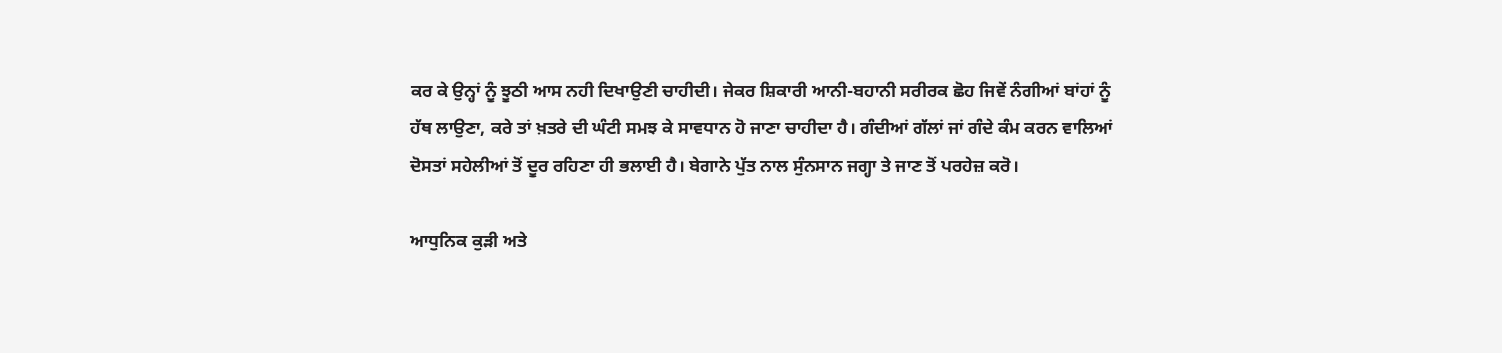ਕਰ ਕੇ ਉਨ੍ਹਾਂ ਨੂੰ ਝੂਠੀ ਆਸ ਨਹੀ ਦਿਖਾਉਣੀ ਚਾਹੀਦੀ। ਜੇਕਰ ਸ਼ਿਕਾਰੀ ਆਨੀ-ਬਹਾਨੀ ਸਰੀਰਕ ਛੋਹ ਜਿਵੇਂ ਨੰਗੀਆਂ ਬਾਂਹਾਂ ਨੂੰ ਹੱਥ ਲਾਉਣਾ, ਕਰੇ ਤਾਂ ਖ਼ਤਰੇ ਦੀ ਘੰਟੀ ਸਮਝ ਕੇ ਸਾਵਧਾਨ ਹੋ ਜਾਣਾ ਚਾਹੀਦਾ ਹੈ। ਗੰਦੀਆਂ ਗੱਲਾਂ ਜਾਂ ਗੰਦੇ ਕੰਮ ਕਰਨ ਵਾਲਿਆਂ ਦੋਸਤਾਂ ਸਹੇਲੀਆਂ ਤੋਂ ਦੂਰ ਰਹਿਣਾ ਹੀ ਭਲਾਈ ਹੈ। ਬੇਗਾਨੇ ਪੁੱਤ ਨਾਲ ਸੁੰਨਸਾਨ ਜਗ੍ਹਾ ਤੇ ਜਾਣ ਤੋਂ ਪਰਹੇਜ਼ ਕਰੋ।

ਆਧੁਨਿਕ ਕੁੜੀ ਅਤੇ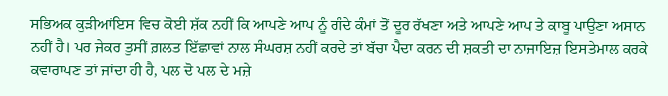ਸਭਿਅਕ ਕੁੜੀਆਂਇਸ ਵਿਚ ਕੋਈ ਸ਼ੱਕ ਨਹੀਂ ਕਿ ਆਪਣੇ ਆਪ ਨੂੰ ਗੰਦੇ ਕੰਮਾਂ ਤੋਂ ਦੂਰ ਰੱਖਣਾ ਅਤੇ ਆਪਣੇ ਆਪ ਤੇ ਕਾਬੂ ਪਾਉਣਾ ਅਸਾਨ ਨਹੀਂ ਹੈ। ਪਰ ਜੇਕਰ ਤੁਸੀਂ ਗ਼ਲਤ ਇੱਛਾਵਾਂ ਨਾਲ ਸੰਘਰਸ਼ ਨਹੀਂ ਕਰਦੇ ਤਾਂ ਬੱਚਾ ਪੈਦਾ ਕਰਨ ਦੀ ਸ਼ਕਤੀ ਦਾ ਨਾਜਾਇਜ਼ ਇਸਤੇਮਾਲ ਕਰਕੇ ਕਵਾਰਾਪਣ ਤਾਂ ਜਾਂਦਾ ਹੀ ਹੈ, ਪਲ ਦੋ ਪਲ ਦੇ ਮਜ਼ੇ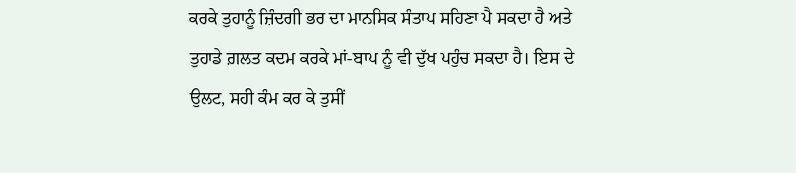ਕਰਕੇ ਤੁਹਾਨੂੰ ਜ਼ਿੰਦਗੀ ਭਰ ਦਾ ਮਾਨਸਿਕ ਸੰਤਾਪ ਸਹਿਣਾ ਪੈ ਸਕਦਾ ਹੈ ਅਤੇ ਤੁਹਾਡੇ ਗ਼ਲਤ ਕਦਮ ਕਰਕੇ ਮਾਂ-ਬਾਪ ਨੂੰ ਵੀ ਦੁੱਖ ਪਹੁੰਚ ਸਕਦਾ ਹੈ। ਇਸ ਦੇ ਉਲਟ, ਸਹੀ ਕੰਮ ਕਰ ਕੇ ਤੁਸੀਂ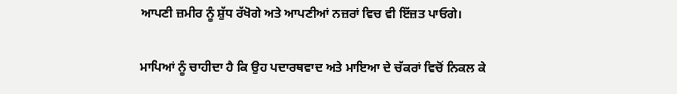ਆਪਣੀ ਜ਼ਮੀਰ ਨੂੰ ਸ਼ੁੱਧ ਰੱਖੋਗੇ ਅਤੇ ਆਪਣੀਆਂ ਨਜ਼ਰਾਂ ਵਿਚ ਵੀ ਇੱਜ਼ਤ ਪਾਓਗੇ।

ਮਾਪਿਆਂ ਨੂੰ ਚਾਹੀਦਾ ਹੈ ਕਿ ਉਹ ਪਦਾਰਥਵਾਦ ਅਤੇ ਮਾਇਆ ਦੇ ਚੱਕਰਾਂ ਵਿਚੋਂ ਨਿਕਲ ਕੇ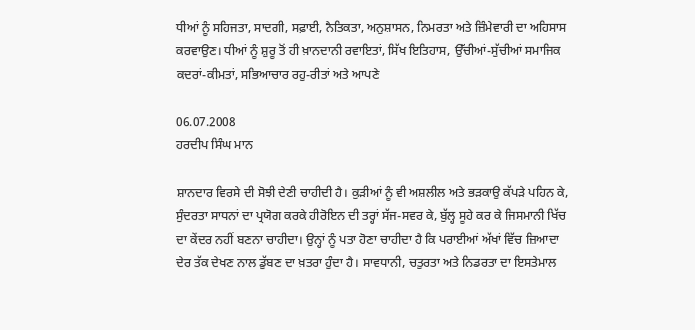ਧੀਆਂ ਨੂੰ ਸਹਿਜਤਾ, ਸਾਦਗੀ, ਸਫ਼ਾਈ, ਨੈਤਿਕਤਾ, ਅਨੁਸ਼ਾਸਨ, ਨਿਮਰਤਾ ਅਤੇ ਜ਼ਿੰਮੇਵਾਰੀ ਦਾ ਅਹਿਸਾਸ ਕਰਵਾਉਣ। ਧੀਆਂ ਨੂੰ ਸ਼ੁਰੂ ਤੋਂ ਹੀ ਖ਼ਾਨਦਾਨੀ ਰਵਾਇਤਾਂ, ਸਿੱਖ ਇਤਿਹਾਸ, ਉੱਚੀਆਂ-ਸੁੱਚੀਆਂ ਸਮਾਜਿਕ ਕਦਰਾਂ-ਕੀਮਤਾਂ, ਸਭਿਆਚਾਰ ਰਹੁ-ਰੀਤਾਂ ਅਤੇ ਆਪਣੇ

06.07.2008
ਹਰਦੀਪ ਸਿੰਘ ਮਾਨ

ਸ਼ਾਨਦਾਰ ਵਿਰਸੇ ਦੀ ਸੋਝੀ ਦੇਣੀ ਚਾਹੀਦੀ ਹੈ। ਕੁੜੀਆਂ ਨੂੰ ਵੀ ਅਸ਼ਲੀਲ ਅਤੇ ਭੜਕਾਉ ਕੱਪੜੇ ਪਹਿਨ ਕੇ, ਸੁੰਦਰਤਾ ਸਾਧਨਾਂ ਦਾ ਪ੍ਰਯੋਗ ਕਰਕੇ ਹੀਰੋਇਨ ਦੀ ਤਰ੍ਹਾਂ ਸੱਜ-ਸਵਰ ਕੇ, ਬੁੱਲ੍ਹ ਸੂਹੇ ਕਰ ਕੇ ਜਿਸਮਾਨੀ ਖਿੱਚ ਦਾ ਕੇਂਦਰ ਨਹੀਂ ਬਣਨਾ ਚਾਹੀਦਾ। ਉਨ੍ਹਾਂ ਨੂੰ ਪਤਾ ਹੋਣਾ ਚਾਹੀਦਾ ਹੈ ਕਿ ਪਰਾਈਆਂ ਅੱਖਾਂ ਵਿੱਚ ਜ਼ਿਆਦਾ ਦੇਰ ਤੱਕ ਦੇਖਣ ਨਾਲ ਡੁੱਬਣ ਦਾ ਖ਼ਤਰਾ ਹੁੰਦਾ ਹੈ। ਸਾਵਧਾਨੀ, ਚਤੁਰਤਾ ਅਤੇ ਨਿਡਰਤਾ ਦਾ ਇਸਤੇਮਾਲ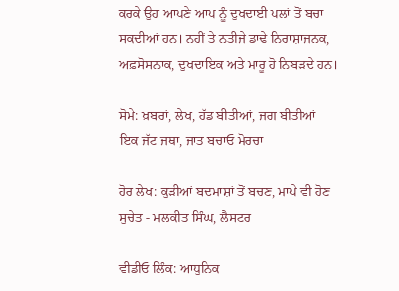ਕਰਕੇ ਉਹ ਆਪਣੇ ਆਪ ਨੂੰ ਦੁਖਦਾਈ ਪਲਾਂ ਤੋਂ ਬਚਾ ਸਕਦੀਆਂ ਹਨ। ਨਹੀਂ ਤੇ ਨਤੀਜੇ ਡਾਢੇ ਨਿਰਾਸ਼ਾਜਨਕ, ਅਫ਼ਸੋਸਨਾਕ, ਦੁਖਦਾਇਕ ਅਤੇ ਮਾਰੂ ਹੋ ਨਿਬੜਦੇ ਹਨ।

ਸੋਮੇ: ਖ਼ਬਰਾਂ, ਲੇਖ, ਹੱਡ ਬੀਤੀਆਂ, ਜਗ ਬੀਤੀਆਂ                                  ਇਕ ਜੱਟ ਜਥਾ, ਜਾਤ ਬਚਾਓ ਮੋਰਚਾ

ਹੋਰ ਲੇਖ: ਕੁੜੀਆਂ ਬਦਮਾਸ਼ਾਂ ਤੋਂ ਬਚਣ, ਮਾਪੇ ਵੀ ਹੋਣ ਸੁਚੇਤ - ਮਲਕੀਤ ਸਿੰਘ, ਲੈਸਟਰ

ਵੀਡੀਓ ਲਿੰਕ: ਆਧੁਨਿਕ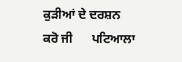ਕੁੜੀਆਂ ਦੇ ਦਰਸ਼ਨ ਕਰੋ ਜੀ      ਪਟਿਆਲਾ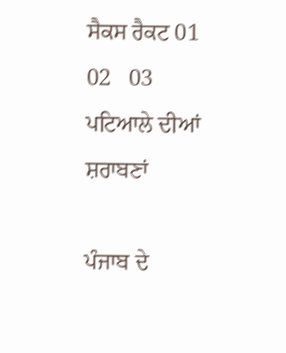ਸੈਕਸ ਰੈਕਟ 01   02   03     ਪਟਿਆਲੇ ਦੀਆਂ ਸ਼ਰਾਬਣਾਂ

ਪੰਜਾਬ ਦੇ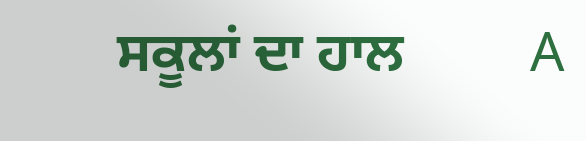ਸਕੂਲਾਂ ਦਾ ਹਾਲ         A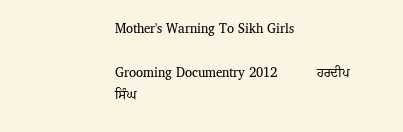Mother's Warning To Sikh Girls

Grooming Documentry 2012          ਹਰਦੀਪ ਸਿੰਘ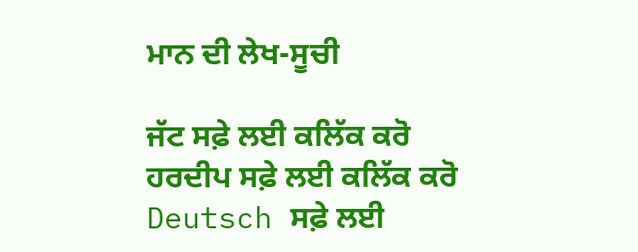ਮਾਨ ਦੀ ਲੇਖ-ਸੂਚੀ

ਜੱਟ ਸਫ਼ੇ ਲਈ ਕਲਿੱਕ ਕਰੋ
ਹਰਦੀਪ ਸਫ਼ੇ ਲਈ ਕਲਿੱਕ ਕਰੋ
Deutsch ਸਫ਼ੇ ਲਈ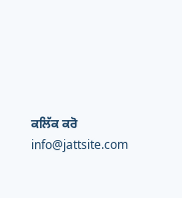ਕਲਿੱਕ ਕਰੋ
info@jattsite.com